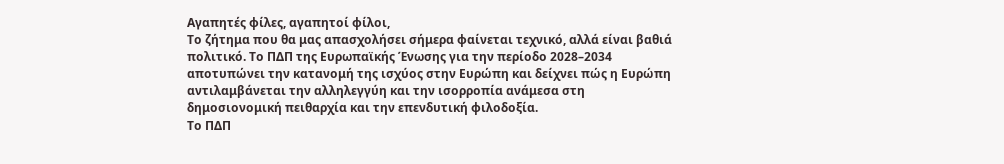Αγαπητές φίλες, αγαπητοί φίλοι,
Το ζήτημα που θα μας απασχολήσει σήμερα φαίνεται τεχνικό, αλλά είναι βαθιά πολιτικό. Το ΠΔΠ της Ευρωπαϊκής Ένωσης για την περίοδο 2028–2034 αποτυπώνει την κατανομή της ισχύος στην Ευρώπη και δείχνει πώς η Ευρώπη αντιλαμβάνεται την αλληλεγγύη και την ισορροπία ανάμεσα στη δημοσιονομική πειθαρχία και την επενδυτική φιλοδοξία.
Το ΠΔΠ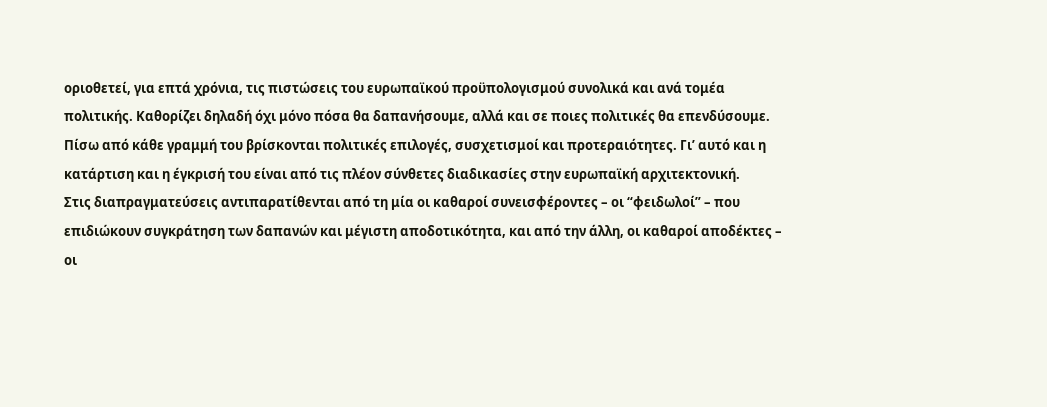οριοθετεί, για επτά χρόνια, τις πιστώσεις του ευρωπαϊκού προϋπολογισμού συνολικά και ανά τομέα πολιτικής. Καθορίζει δηλαδή όχι μόνο πόσα θα δαπανήσουμε, αλλά και σε ποιες πολιτικές θα επενδύσουμε. Πίσω από κάθε γραμμή του βρίσκονται πολιτικές επιλογές, συσχετισμοί και προτεραιότητες. Γι’ αυτό και η κατάρτιση και η έγκρισή του είναι από τις πλέον σύνθετες διαδικασίες στην ευρωπαϊκή αρχιτεκτονική.
Στις διαπραγματεύσεις αντιπαρατίθενται από τη μία οι καθαροί συνεισφέροντες – οι “φειδωλοί” – που επιδιώκουν συγκράτηση των δαπανών και μέγιστη αποδοτικότητα, και από την άλλη, οι καθαροί αποδέκτες – οι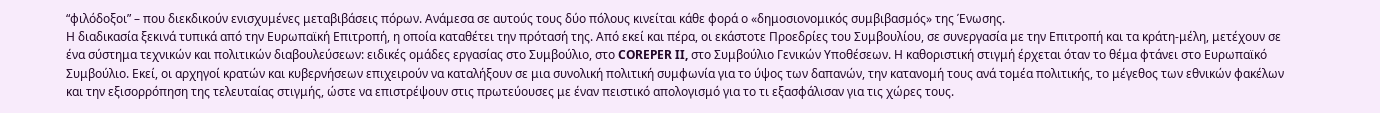“φιλόδοξοι” – που διεκδικούν ενισχυμένες μεταβιβάσεις πόρων. Ανάμεσα σε αυτούς τους δύο πόλους κινείται κάθε φορά ο «δημοσιονομικός συμβιβασμός» της Ένωσης.
Η διαδικασία ξεκινά τυπικά από την Ευρωπαϊκή Επιτροπή, η οποία καταθέτει την πρότασή της. Από εκεί και πέρα, οι εκάστοτε Προεδρίες του Συμβουλίου, σε συνεργασία με την Επιτροπή και τα κράτη-μέλη, μετέχουν σε ένα σύστημα τεχνικών και πολιτικών διαβουλεύσεων: ειδικές ομάδες εργασίας στο Συμβούλιο, στο COREPER II, στο Συμβούλιο Γενικών Υποθέσεων. Η καθοριστική στιγμή έρχεται όταν το θέμα φτάνει στο Ευρωπαϊκό Συμβούλιο. Εκεί, οι αρχηγοί κρατών και κυβερνήσεων επιχειρούν να καταλήξουν σε μια συνολική πολιτική συμφωνία για το ύψος των δαπανών, την κατανομή τους ανά τομέα πολιτικής, το μέγεθος των εθνικών φακέλων και την εξισορρόπηση της τελευταίας στιγμής, ώστε να επιστρέψουν στις πρωτεύουσες με έναν πειστικό απολογισμό για το τι εξασφάλισαν για τις χώρες τους.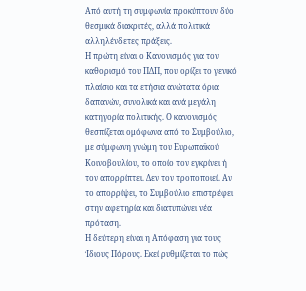Από αυτή τη συμφωνία προκύπτουν δύο θεσμικά διακριτές, αλλά πολιτικά αλληλένδετες πράξεις.
Η πρώτη είναι ο Κανονισμός για τον καθορισμό του ΠΔΠ, που ορίζει το γενικό πλαίσιο και τα ετήσια ανώτατα όρια δαπανών, συνολικά και ανά μεγάλη κατηγορία πολιτικής. Ο κανονισμός θεσπίζεται ομόφωνα από το Συμβούλιο, με σύμφωνη γνώμη του Ευρωπαϊκού Κοινοβουλίου, το οποίο τον εγκρίνει ή τον απορρίπτει. Δεν τον τροποποιεί. Αν το απορρίψει, το Συμβούλιο επιστρέφει στην αφετηρία και διατυπώνει νέα πρόταση.
Η δεύτερη είναι η Απόφαση για τους Ίδιους Πόρους. Εκεί ρυθμίζεται το πώς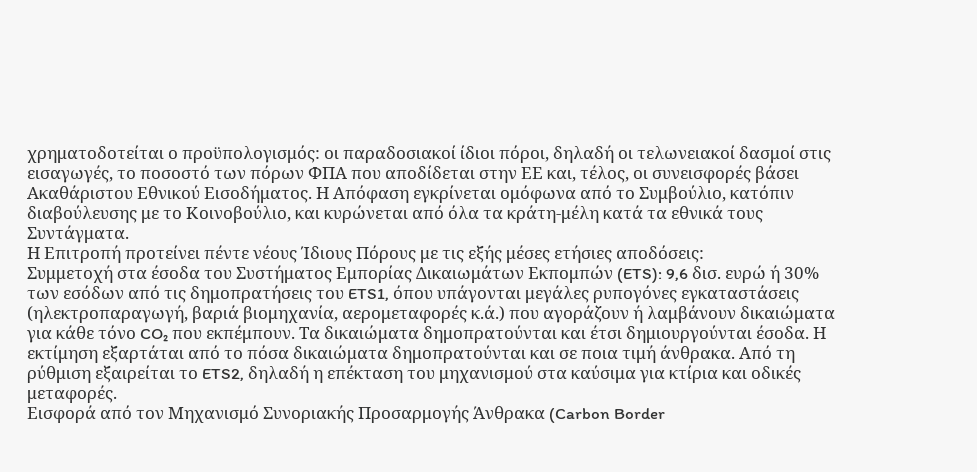χρηματοδοτείται ο προϋπολογισμός: οι παραδοσιακοί ίδιοι πόροι, δηλαδή οι τελωνειακοί δασμοί στις εισαγωγές, το ποσοστό των πόρων ΦΠΑ που αποδίδεται στην ΕΕ και, τέλος, οι συνεισφορές βάσει Ακαθάριστου Εθνικού Εισοδήματος. Η Απόφαση εγκρίνεται ομόφωνα από το Συμβούλιο, κατόπιν διαβούλευσης με το Κοινοβούλιο, και κυρώνεται από όλα τα κράτη-μέλη κατά τα εθνικά τους Συντάγματα.
Η Επιτροπή προτείνει πέντε νέους Ίδιους Πόρους με τις εξής μέσες ετήσιες αποδόσεις:
Συμμετοχή στα έσοδα του Συστήματος Εμπορίας Δικαιωμάτων Εκπομπών (ETS): 9,6 δισ. ευρώ ή 30% των εσόδων από τις δημοπρατήσεις του ETS1, όπου υπάγονται μεγάλες ρυπογόνες εγκαταστάσεις (ηλεκτροπαραγωγή, βαριά βιομηχανία, αερομεταφορές κ.ά.) που αγοράζουν ή λαμβάνουν δικαιώματα για κάθε τόνο CO₂ που εκπέμπουν. Τα δικαιώματα δημοπρατούνται και έτσι δημιουργούνται έσοδα. Η εκτίμηση εξαρτάται από το πόσα δικαιώματα δημοπρατούνται και σε ποια τιμή άνθρακα. Από τη ρύθμιση εξαιρείται το ETS2, δηλαδή η επέκταση του μηχανισμού στα καύσιμα για κτίρια και οδικές μεταφορές.
Εισφορά από τον Μηχανισμό Συνοριακής Προσαρμογής Άνθρακα (Carbon Border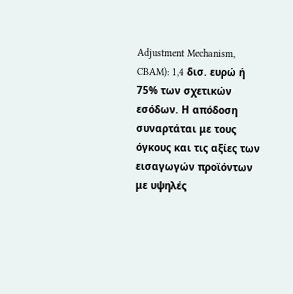Adjustment Mechanism, CBAM): 1,4 δισ. ευρώ ή 75% των σχετικών εσόδων. Η απόδοση συναρτάται με τους όγκους και τις αξίες των εισαγωγών προϊόντων με υψηλές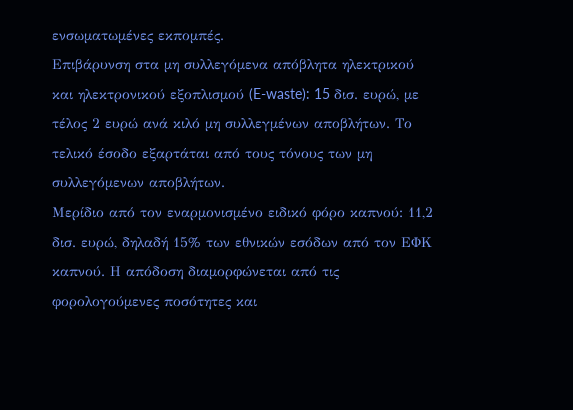ενσωματωμένες εκπομπές.
Επιβάρυνση στα μη συλλεγόμενα απόβλητα ηλεκτρικού και ηλεκτρονικού εξοπλισμού (E-waste): 15 δισ. ευρώ, με τέλος 2 ευρώ ανά κιλό μη συλλεγμένων αποβλήτων. Το τελικό έσοδο εξαρτάται από τους τόνους των μη συλλεγόμενων αποβλήτων.
Μερίδιο από τον εναρμονισμένο ειδικό φόρο καπνού: 11,2 δισ. ευρώ, δηλαδή 15% των εθνικών εσόδων από τον ΕΦΚ καπνού. Η απόδοση διαμορφώνεται από τις φορολογούμενες ποσότητες και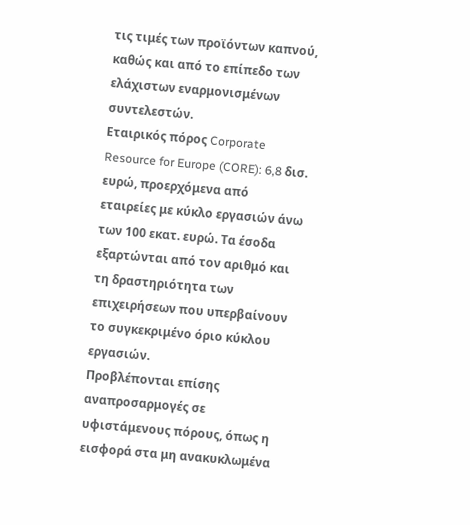τις τιμές των προϊόντων καπνού, καθώς και από το επίπεδο των ελάχιστων εναρμονισμένων συντελεστών.
Εταιρικός πόρος Corporate Resource for Europe (CORE): 6,8 δισ. ευρώ, προερχόμενα από εταιρείες με κύκλο εργασιών άνω των 100 εκατ. ευρώ. Τα έσοδα εξαρτώνται από τον αριθμό και τη δραστηριότητα των επιχειρήσεων που υπερβαίνουν το συγκεκριμένο όριο κύκλου εργασιών.
Προβλέπονται επίσης αναπροσαρμογές σε υφιστάμενους πόρους, όπως η εισφορά στα μη ανακυκλωμένα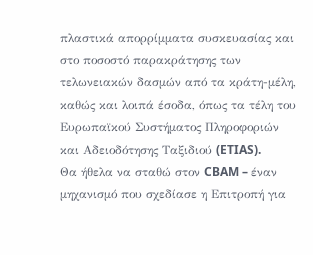πλαστικά απορρίμματα συσκευασίας και στο ποσοστό παρακράτησης των τελωνειακών δασμών από τα κράτη-μέλη, καθώς και λοιπά έσοδα, όπως τα τέλη του Ευρωπαϊκού Συστήματος Πληροφοριών και Αδειοδότησης Ταξιδιού (ETIAS).
Θα ήθελα να σταθώ στον CBAM – έναν μηχανισμό που σχεδίασε η Επιτροπή για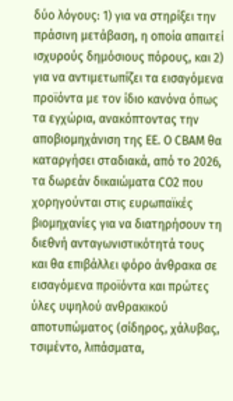δύο λόγους: 1) για να στηρίξει την πράσινη μετάβαση, η οποία απαιτεί ισχυρούς δημόσιους πόρους, και 2) για να αντιμετωπίζει τα εισαγόμενα προϊόντα με τον ίδιο κανόνα όπως τα εγχώρια, ανακόπτοντας την αποβιομηχάνιση της ΕΕ. Ο CBAM θα καταργήσει σταδιακά, από το 2026, τα δωρεάν δικαιώματα CO2 που χορηγούνται στις ευρωπαϊκές βιομηχανίες για να διατηρήσουν τη διεθνή ανταγωνιστικότητά τους και θα επιβάλλει φόρο άνθρακα σε εισαγόμενα προϊόντα και πρώτες ύλες υψηλού ανθρακικού αποτυπώματος (σίδηρος, χάλυβας, τσιμέντο, λιπάσματα,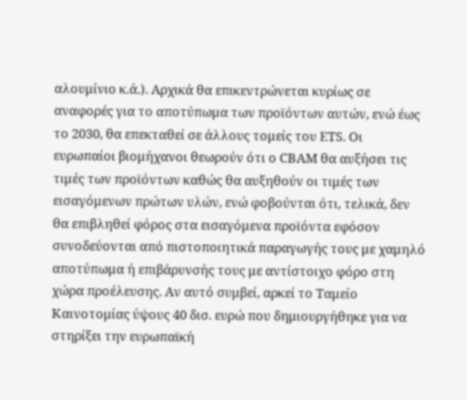αλουμίνιο κ.ά.). Αρχικά θα επικεντρώνεται κυρίως σε αναφορές για το αποτύπωμα των προϊόντων αυτών, ενώ έως το 2030, θα επεκταθεί σε άλλους τομείς του ETS. Οι ευρωπαίοι βιομήχανοι θεωρούν ότι ο CBAM θα αυξήσει τις τιμές των προϊόντων καθώς θα αυξηθούν οι τιμές των εισαγόμενων πρώτων υλών, ενώ φοβούνται ότι, τελικά, δεν θα επιβληθεί φόρος στα εισαγόμενα προϊόντα εφόσον συνοδεύονται από πιστοποιητικά παραγωγής τους με χαμηλό αποτύπωμα ή επιβάρυνσής τους με αντίστοιχο φόρο στη χώρα προέλευσης. Αν αυτό συμβεί, αρκεί το Ταμείο Καινοτομίας ύψους 40 δισ. ευρώ που δημιουργήθηκε για να στηρίξει την ευρωπαϊκή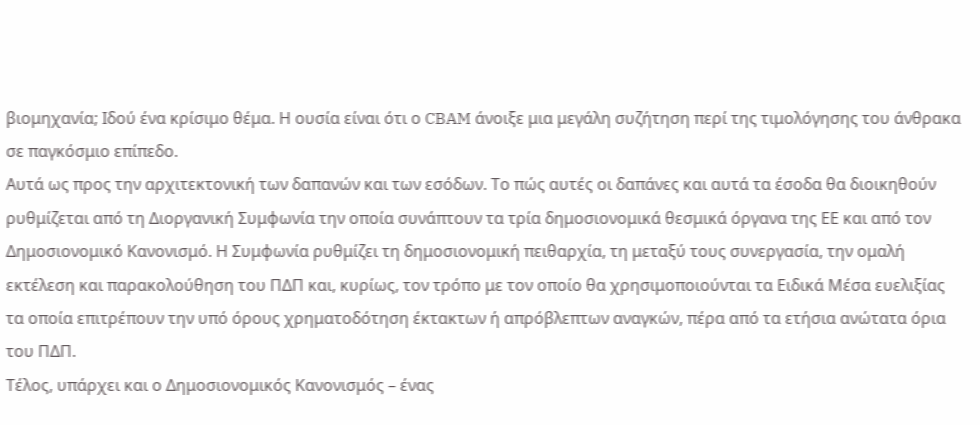βιομηχανία; Ιδού ένα κρίσιμο θέμα. Η ουσία είναι ότι ο CBAM άνοιξε μια μεγάλη συζήτηση περί της τιμολόγησης του άνθρακα σε παγκόσμιο επίπεδο.
Αυτά ως προς την αρχιτεκτονική των δαπανών και των εσόδων. Το πώς αυτές οι δαπάνες και αυτά τα έσοδα θα διοικηθούν ρυθμίζεται από τη Διοργανική Συμφωνία την οποία συνάπτουν τα τρία δημοσιονομικά θεσμικά όργανα της ΕΕ και από τον Δημοσιονομικό Κανονισμό. Η Συμφωνία ρυθμίζει τη δημοσιονομική πειθαρχία, τη μεταξύ τους συνεργασία, την ομαλή εκτέλεση και παρακολούθηση του ΠΔΠ και, κυρίως, τον τρόπο με τον οποίο θα χρησιμοποιούνται τα Ειδικά Μέσα ευελιξίας τα οποία επιτρέπουν την υπό όρους χρηματοδότηση έκτακτων ή απρόβλεπτων αναγκών, πέρα από τα ετήσια ανώτατα όρια του ΠΔΠ.
Τέλος, υπάρχει και ο Δημοσιονομικός Κανονισμός – ένας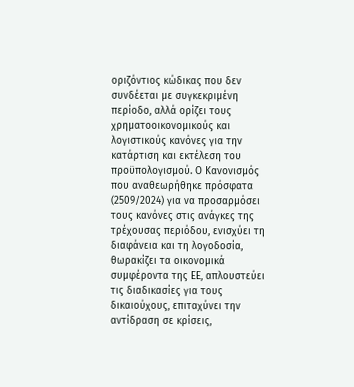οριζόντιος κώδικας που δεν συνδέεται με συγκεκριμένη περίοδο, αλλά ορίζει τους χρηματοοικονομικούς και λογιστικούς κανόνες για την κατάρτιση και εκτέλεση του προϋπολογισμού. Ο Κανονισμός που αναθεωρήθηκε πρόσφατα (2509/2024) για να προσαρμόσει τους κανόνες στις ανάγκες της τρέχουσας περιόδου, ενισχύει τη διαφάνεια και τη λογοδοσία, θωρακίζει τα οικονομικά συμφέροντα της ΕΕ, απλουστεύει τις διαδικασίες για τους δικαιούχους, επιταχύνει την αντίδραση σε κρίσεις,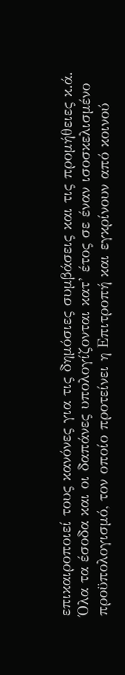επικαιροποιεί τους κανόνες για τις δημόσιες συμβάσεις και τις προμήθειες κ.ά.
Όλα τα έσοδα και οι δαπάνες υπολογίζονται κατ’ έτος σε έναν ισοσκελισμένο προϋπολογισμό, τον οποίο προτείνει η Επιτροπή και εγκρίνουν από κοινού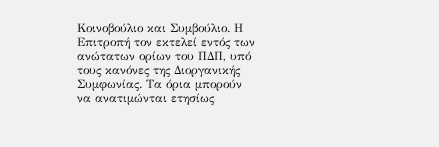Κοινοβούλιο και Συμβούλιο. Η Επιτροπή τον εκτελεί εντός των ανώτατων ορίων του ΠΔΠ, υπό τους κανόνες της Διοργανικής Συμφωνίας. Τα όρια μπορούν να ανατιμώνται ετησίως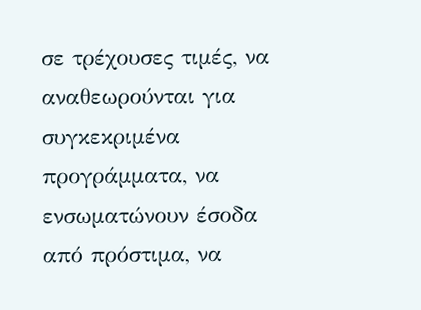σε τρέχουσες τιμές, να αναθεωρούνται για συγκεκριμένα προγράμματα, να ενσωματώνουν έσοδα από πρόστιμα, να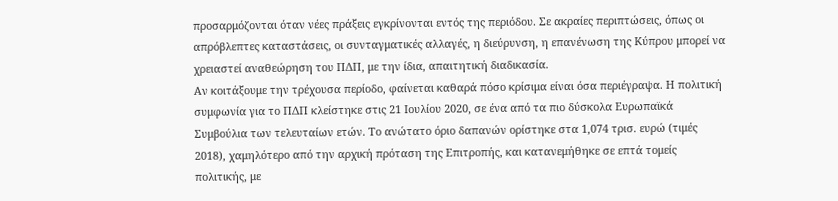προσαρμόζονται όταν νέες πράξεις εγκρίνονται εντός της περιόδου. Σε ακραίες περιπτώσεις, όπως οι απρόβλεπτες καταστάσεις, οι συνταγματικές αλλαγές, η διεύρυνση, η επανένωση της Κύπρου μπορεί να χρειαστεί αναθεώρηση του ΠΔΠ, με την ίδια, απαιτητική διαδικασία.
Αν κοιτάξουμε την τρέχουσα περίοδο, φαίνεται καθαρά πόσο κρίσιμα είναι όσα περιέγραψα. Η πολιτική συμφωνία για το ΠΔΠ κλείστηκε στις 21 Ιουλίου 2020, σε ένα από τα πιο δύσκολα Ευρωπαϊκά Συμβούλια των τελευταίων ετών. Το ανώτατο όριο δαπανών ορίστηκε στα 1,074 τρισ. ευρώ (τιμές 2018), χαμηλότερο από την αρχική πρόταση της Επιτροπής, και κατανεμήθηκε σε επτά τομείς πολιτικής, με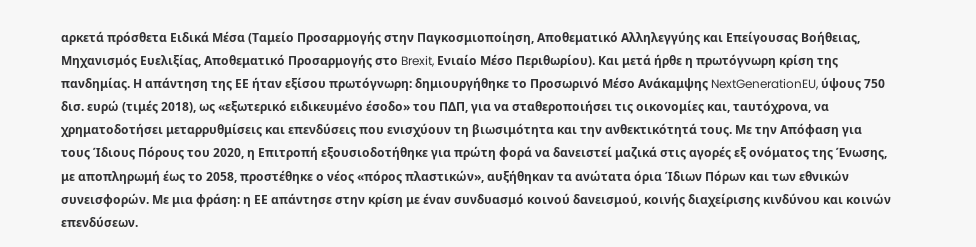αρκετά πρόσθετα Ειδικά Μέσα (Ταμείο Προσαρμογής στην Παγκοσμιοποίηση, Αποθεματικό Αλληλεγγύης και Επείγουσας Βοήθειας, Μηχανισμός Ευελιξίας, Αποθεματικό Προσαρμογής στο Brexit, Ενιαίο Μέσο Περιθωρίου). Και μετά ήρθε η πρωτόγνωρη κρίση της πανδημίας. Η απάντηση της ΕΕ ήταν εξίσου πρωτόγνωρη: δημιουργήθηκε το Προσωρινό Μέσο Ανάκαμψης NextGenerationEU, ύψους 750 δισ. ευρώ (τιμές 2018), ως «εξωτερικό ειδικευμένο έσοδο» του ΠΔΠ, για να σταθεροποιήσει τις οικονομίες και, ταυτόχρονα, να χρηματοδοτήσει μεταρρυθμίσεις και επενδύσεις που ενισχύουν τη βιωσιμότητα και την ανθεκτικότητά τους. Με την Απόφαση για τους Ίδιους Πόρους του 2020, η Επιτροπή εξουσιοδοτήθηκε για πρώτη φορά να δανειστεί μαζικά στις αγορές εξ ονόματος της Ένωσης, με αποπληρωμή έως το 2058, προστέθηκε ο νέος «πόρος πλαστικών», αυξήθηκαν τα ανώτατα όρια Ίδιων Πόρων και των εθνικών συνεισφορών. Με μια φράση: η ΕΕ απάντησε στην κρίση με έναν συνδυασμό κοινού δανεισμού, κοινής διαχείρισης κινδύνου και κοινών επενδύσεων.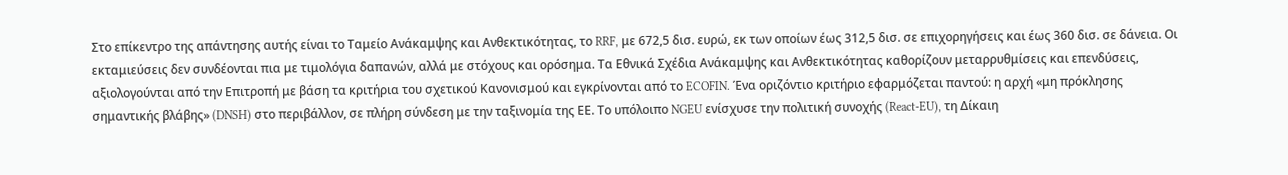Στο επίκεντρο της απάντησης αυτής είναι το Ταμείο Ανάκαμψης και Ανθεκτικότητας, το RRF, με 672,5 δισ. ευρώ, εκ των οποίων έως 312,5 δισ. σε επιχορηγήσεις και έως 360 δισ. σε δάνεια. Οι εκταμιεύσεις δεν συνδέονται πια με τιμολόγια δαπανών, αλλά με στόχους και ορόσημα. Τα Εθνικά Σχέδια Ανάκαμψης και Ανθεκτικότητας καθορίζουν μεταρρυθμίσεις και επενδύσεις, αξιολογούνται από την Επιτροπή με βάση τα κριτήρια του σχετικού Κανονισμού και εγκρίνονται από το ECOFIN. Ένα οριζόντιο κριτήριο εφαρμόζεται παντού: η αρχή «μη πρόκλησης σημαντικής βλάβης» (DNSH) στο περιβάλλον, σε πλήρη σύνδεση με την ταξινομία της ΕΕ. Το υπόλοιπο NGEU ενίσχυσε την πολιτική συνοχής (React-EU), τη Δίκαιη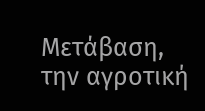Μετάβαση, την αγροτική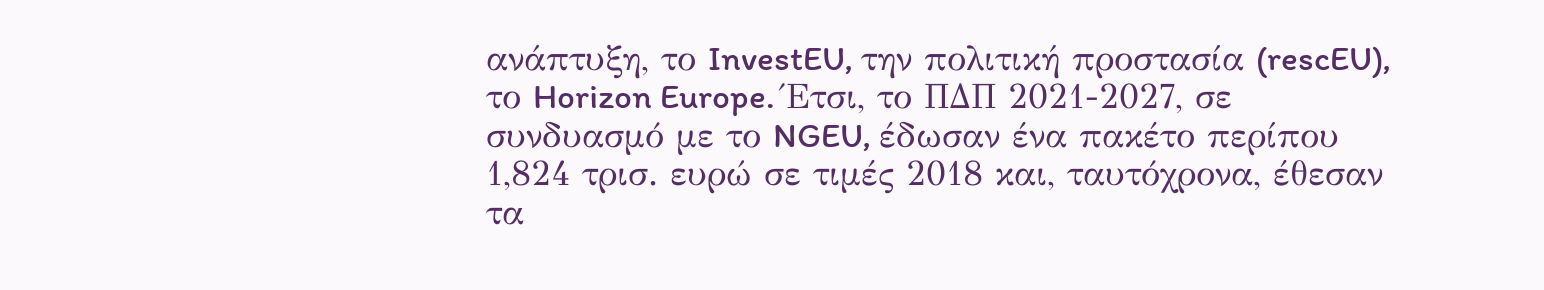ανάπτυξη, το InvestEU, την πολιτική προστασία (rescEU), το Horizon Europe. Έτσι, το ΠΔΠ 2021-2027, σε συνδυασμό με το NGEU, έδωσαν ένα πακέτο περίπου 1,824 τρισ. ευρώ σε τιμές 2018 και, ταυτόχρονα, έθεσαν τα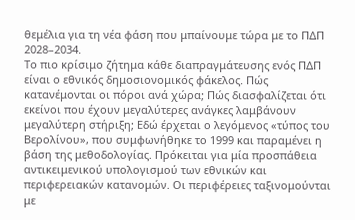θεμέλια για τη νέα φάση που μπαίνουμε τώρα με το ΠΔΠ 2028–2034.
Το πιο κρίσιμο ζήτημα κάθε διαπραγμάτευσης ενός ΠΔΠ είναι ο εθνικός δημοσιονομικός φάκελος. Πώς κατανέμονται οι πόροι ανά χώρα; Πώς διασφαλίζεται ότι εκείνοι που έχουν μεγαλύτερες ανάγκες λαμβάνουν μεγαλύτερη στήριξη; Εδώ έρχεται ο λεγόμενος «τύπος του Βερολίνου», που συμφωνήθηκε το 1999 και παραμένει η βάση της μεθοδολογίας. Πρόκειται για μία προσπάθεια αντικειμενικού υπολογισμού των εθνικών και περιφερειακών κατανομών. Οι περιφέρειες ταξινομούνται με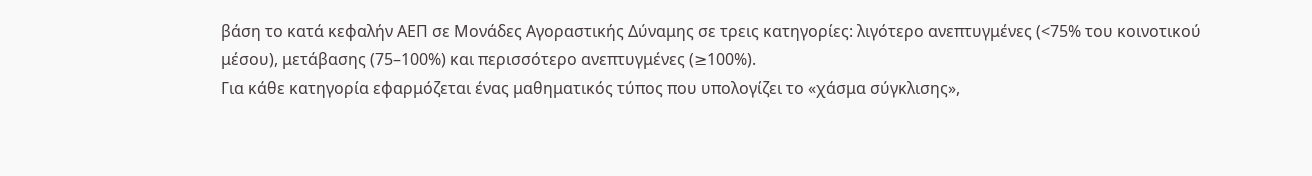βάση το κατά κεφαλήν ΑΕΠ σε Μονάδες Αγοραστικής Δύναμης σε τρεις κατηγορίες: λιγότερο ανεπτυγμένες (<75% του κοινοτικού μέσου), μετάβασης (75–100%) και περισσότερο ανεπτυγμένες (≥100%).
Για κάθε κατηγορία εφαρμόζεται ένας μαθηματικός τύπος που υπολογίζει το «χάσμα σύγκλισης»,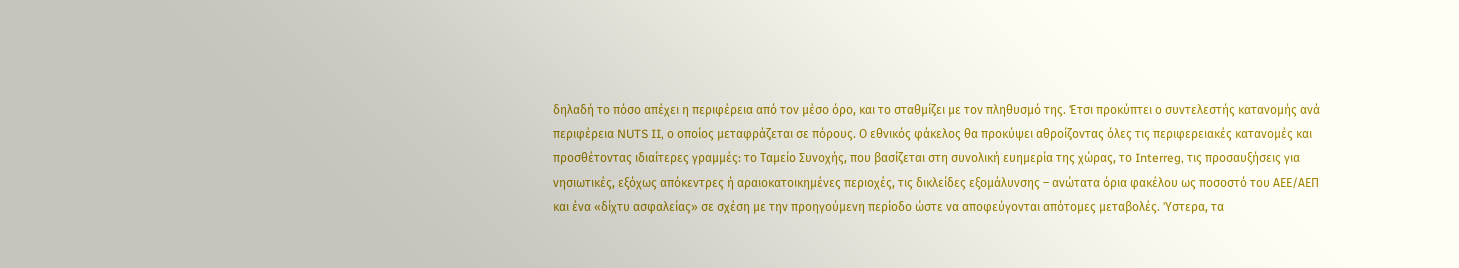δηλαδή το πόσο απέχει η περιφέρεια από τον μέσο όρο, και το σταθμίζει με τον πληθυσμό της. Έτσι προκύπτει ο συντελεστής κατανομής ανά περιφέρεια NUTS II, ο οποίος μεταφράζεται σε πόρους. Ο εθνικός φάκελος θα προκύψει αθροίζοντας όλες τις περιφερειακές κατανομές και προσθέτοντας ιδιαίτερες γραμμές: το Ταμείο Συνοχής, που βασίζεται στη συνολική ευημερία της χώρας, το Interreg, τις προσαυξήσεις για νησιωτικές, εξόχως απόκεντρες ή αραιοκατοικημένες περιοχές, τις δικλείδες εξομάλυνσης – ανώτατα όρια φακέλου ως ποσοστό του ΑΕΕ/ΑΕΠ και ένα «δίχτυ ασφαλείας» σε σχέση με την προηγούμενη περίοδο ώστε να αποφεύγονται απότομες μεταβολές. Ύστερα, τα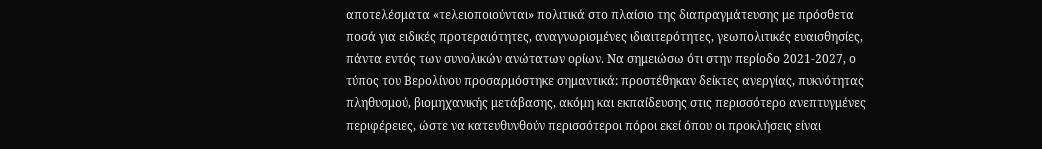αποτελέσματα «τελειοποιούνται» πολιτικά στο πλαίσιο της διαπραγμάτευσης με πρόσθετα ποσά για ειδικές προτεραιότητες, αναγνωρισμένες ιδιαιτερότητες, γεωπολιτικές ευαισθησίες, πάντα εντός των συνολικών ανώτατων ορίων. Να σημειώσω ότι στην περίοδο 2021-2027, ο τύπος του Βερολίνου προσαρμόστηκε σημαντικά: προστέθηκαν δείκτες ανεργίας, πυκνότητας πληθυσμού, βιομηχανικής μετάβασης, ακόμη και εκπαίδευσης στις περισσότερο ανεπτυγμένες περιφέρειες, ώστε να κατευθυνθούν περισσότεροι πόροι εκεί όπου οι προκλήσεις είναι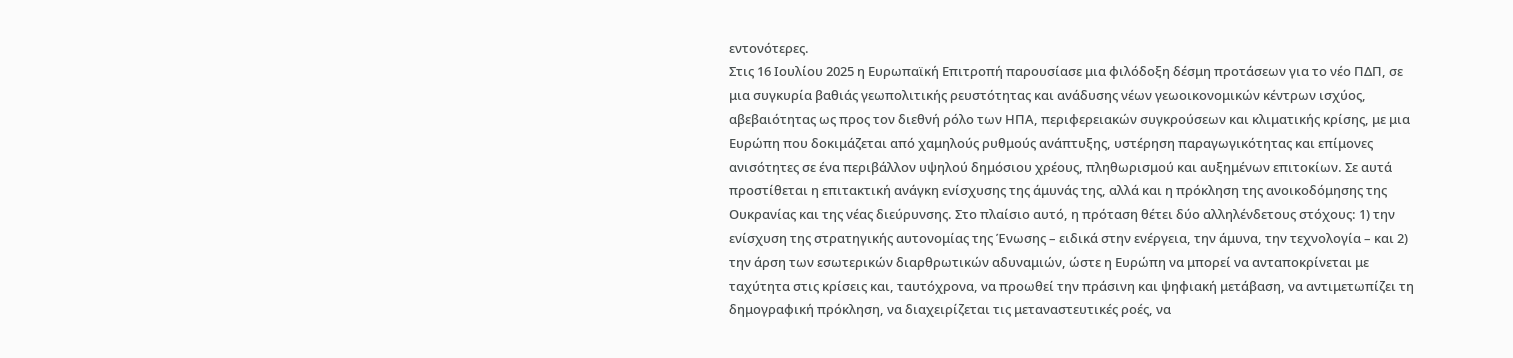εντονότερες.
Στις 16 Ιουλίου 2025 η Ευρωπαϊκή Επιτροπή παρουσίασε μια φιλόδοξη δέσμη προτάσεων για το νέο ΠΔΠ, σε μια συγκυρία βαθιάς γεωπολιτικής ρευστότητας και ανάδυσης νέων γεωοικονομικών κέντρων ισχύος, αβεβαιότητας ως προς τον διεθνή ρόλο των ΗΠΑ, περιφερειακών συγκρούσεων και κλιματικής κρίσης, με μια Ευρώπη που δοκιμάζεται από χαμηλούς ρυθμούς ανάπτυξης, υστέρηση παραγωγικότητας και επίμονες ανισότητες σε ένα περιβάλλον υψηλού δημόσιου χρέους, πληθωρισμού και αυξημένων επιτοκίων. Σε αυτά προστίθεται η επιτακτική ανάγκη ενίσχυσης της άμυνάς της, αλλά και η πρόκληση της ανοικοδόμησης της Ουκρανίας και της νέας διεύρυνσης. Στο πλαίσιο αυτό, η πρόταση θέτει δύο αλληλένδετους στόχους: 1) την ενίσχυση της στρατηγικής αυτονομίας της Ένωσης – ειδικά στην ενέργεια, την άμυνα, την τεχνολογία – και 2) την άρση των εσωτερικών διαρθρωτικών αδυναμιών, ώστε η Ευρώπη να μπορεί να ανταποκρίνεται με ταχύτητα στις κρίσεις και, ταυτόχρονα, να προωθεί την πράσινη και ψηφιακή μετάβαση, να αντιμετωπίζει τη δημογραφική πρόκληση, να διαχειρίζεται τις μεταναστευτικές ροές, να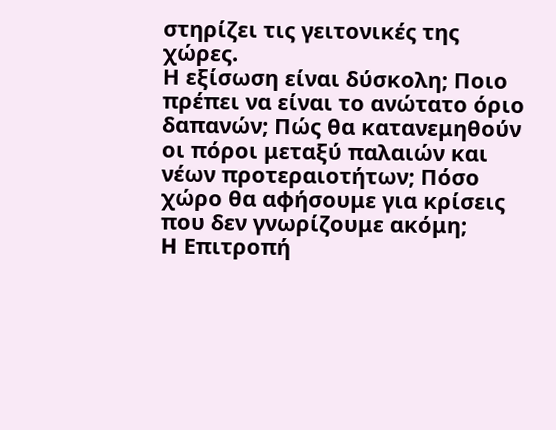στηρίζει τις γειτονικές της χώρες.
Η εξίσωση είναι δύσκολη; Ποιο πρέπει να είναι το ανώτατο όριο δαπανών; Πώς θα κατανεμηθούν οι πόροι μεταξύ παλαιών και νέων προτεραιοτήτων; Πόσο χώρο θα αφήσουμε για κρίσεις που δεν γνωρίζουμε ακόμη;
H Επιτροπή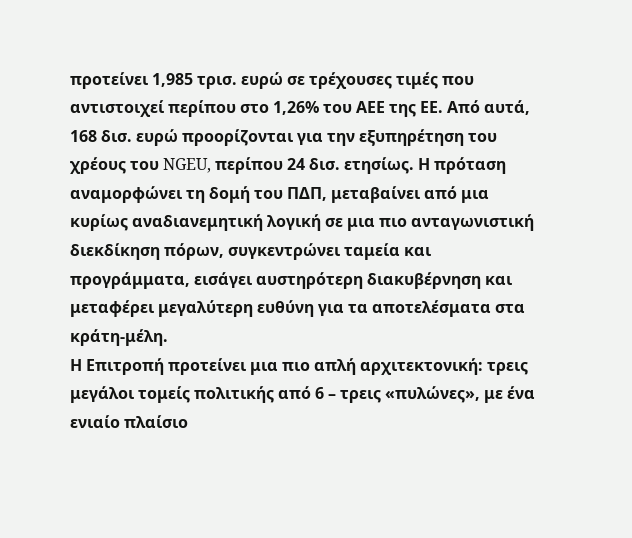προτείνει 1,985 τρισ. ευρώ σε τρέχουσες τιμές που αντιστοιχεί περίπου στο 1,26% του ΑΕΕ της ΕΕ. Από αυτά, 168 δισ. ευρώ προορίζονται για την εξυπηρέτηση του χρέους του NGEU, περίπου 24 δισ. ετησίως. Η πρόταση αναμορφώνει τη δομή του ΠΔΠ, μεταβαίνει από μια κυρίως αναδιανεμητική λογική σε μια πιο ανταγωνιστική διεκδίκηση πόρων, συγκεντρώνει ταμεία και προγράμματα, εισάγει αυστηρότερη διακυβέρνηση και μεταφέρει μεγαλύτερη ευθύνη για τα αποτελέσματα στα κράτη-μέλη.
Η Επιτροπή προτείνει μια πιο απλή αρχιτεκτονική: τρεις μεγάλοι τομείς πολιτικής από 6 – τρεις «πυλώνες», με ένα ενιαίο πλαίσιο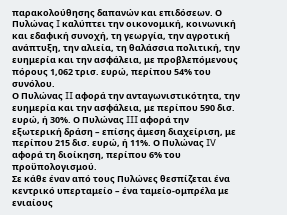παρακολούθησης δαπανών και επιδόσεων. Ο Πυλώνας I καλύπτει την οικονομική, κοινωνική και εδαφική συνοχή, τη γεωργία, την αγροτική ανάπτυξη, την αλιεία, τη θαλάσσια πολιτική, την ευημερία και την ασφάλεια, με προβλεπόμενους πόρους 1,062 τρισ. ευρώ, περίπου 54% του συνόλου.
Ο Πυλώνας II αφορά την ανταγωνιστικότητα, την ευημερία και την ασφάλεια, με περίπου 590 δισ. ευρώ, ή 30%. Ο Πυλώνας III αφορά την εξωτερική δράση – επίσης άμεση διαχείριση, με περίπου 215 δισ. ευρώ, ή 11%. Ο Πυλώνας IV αφορά τη διοίκηση, περίπου 6% του προϋπολογισμού.
Σε κάθε έναν από τους Πυλώνες θεσπίζεται ένα κεντρικό υπερταμείο – ένα ταμείο-ομπρέλα με ενιαίους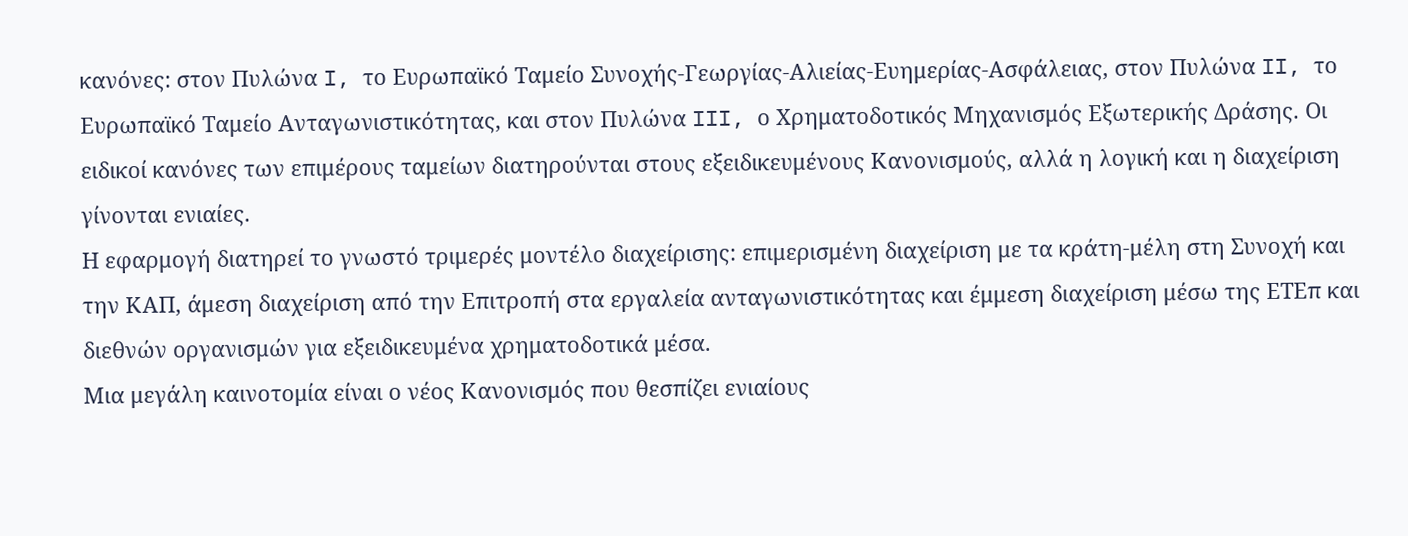κανόνες: στον Πυλώνα I, το Ευρωπαϊκό Ταμείο Συνοχής-Γεωργίας-Αλιείας-Ευημερίας-Ασφάλειας, στον Πυλώνα II, το Ευρωπαϊκό Ταμείο Ανταγωνιστικότητας, και στον Πυλώνα III, ο Χρηματοδοτικός Μηχανισμός Εξωτερικής Δράσης. Οι ειδικοί κανόνες των επιμέρους ταμείων διατηρούνται στους εξειδικευμένους Κανονισμούς, αλλά η λογική και η διαχείριση γίνονται ενιαίες.
Η εφαρμογή διατηρεί το γνωστό τριμερές μοντέλο διαχείρισης: επιμερισμένη διαχείριση με τα κράτη-μέλη στη Συνοχή και την ΚΑΠ, άμεση διαχείριση από την Επιτροπή στα εργαλεία ανταγωνιστικότητας και έμμεση διαχείριση μέσω της ΕΤΕπ και διεθνών οργανισμών για εξειδικευμένα χρηματοδοτικά μέσα.
Μια μεγάλη καινοτομία είναι ο νέος Κανονισμός που θεσπίζει ενιαίους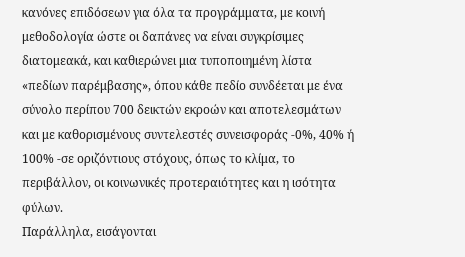κανόνες επιδόσεων για όλα τα προγράμματα, με κοινή μεθοδολογία ώστε οι δαπάνες να είναι συγκρίσιμες διατομεακά, και καθιερώνει μια τυποποιημένη λίστα «πεδίων παρέμβασης», όπου κάθε πεδίο συνδέεται με ένα σύνολο περίπου 700 δεικτών εκροών και αποτελεσμάτων και με καθορισμένους συντελεστές συνεισφοράς -0%, 40% ή 100% -σε οριζόντιους στόχους, όπως το κλίμα, το περιβάλλον, οι κοινωνικές προτεραιότητες και η ισότητα φύλων.
Παράλληλα, εισάγονται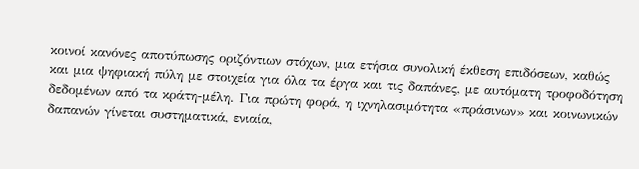κοινοί κανόνες αποτύπωσης οριζόντιων στόχων, μια ετήσια συνολική έκθεση επιδόσεων, καθώς και μια ψηφιακή πύλη με στοιχεία για όλα τα έργα και τις δαπάνες, με αυτόματη τροφοδότηση δεδομένων από τα κράτη-μέλη. Για πρώτη φορά, η ιχνηλασιμότητα «πράσινων» και κοινωνικών δαπανών γίνεται συστηματικά, ενιαία,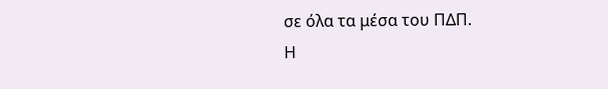σε όλα τα μέσα του ΠΔΠ.
Η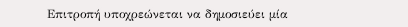Επιτροπή υποχρεώνεται να δημοσιεύει μία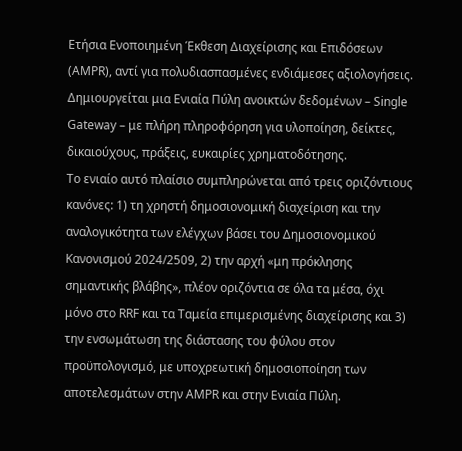Ετήσια Ενοποιημένη Έκθεση Διαχείρισης και Επιδόσεων (AMPR), αντί για πολυδιασπασμένες ενδιάμεσες αξιολογήσεις. Δημιουργείται μια Ενιαία Πύλη ανοικτών δεδομένων – Single Gateway – με πλήρη πληροφόρηση για υλοποίηση, δείκτες, δικαιούχους, πράξεις, ευκαιρίες χρηματοδότησης.
Το ενιαίο αυτό πλαίσιο συμπληρώνεται από τρεις οριζόντιους κανόνες: 1) τη χρηστή δημοσιονομική διαχείριση και την αναλογικότητα των ελέγχων βάσει του Δημοσιονομικού Κανονισμού 2024/2509, 2) την αρχή «μη πρόκλησης σημαντικής βλάβης», πλέον οριζόντια σε όλα τα μέσα, όχι μόνο στο RRF και τα Ταμεία επιμερισμένης διαχείρισης και 3) την ενσωμάτωση της διάστασης του φύλου στον προϋπολογισμό, με υποχρεωτική δημοσιοποίηση των αποτελεσμάτων στην AMPR και στην Ενιαία Πύλη.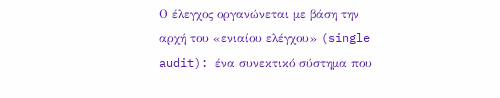Ο έλεγχος οργανώνεται με βάση την αρχή του «ενιαίου ελέγχου» (single audit): ένα συνεκτικό σύστημα που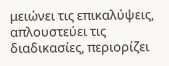μειώνει τις επικαλύψεις, απλουστεύει τις διαδικασίες, περιορίζει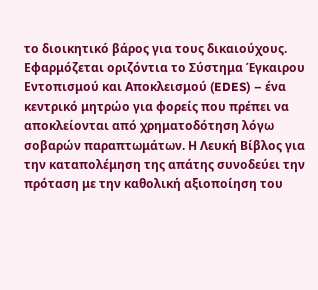το διοικητικό βάρος για τους δικαιούχους. Εφαρμόζεται οριζόντια το Σύστημα Έγκαιρου Εντοπισμού και Αποκλεισμού (EDES) – ένα κεντρικό μητρώο για φορείς που πρέπει να αποκλείονται από χρηματοδότηση λόγω σοβαρών παραπτωμάτων. Η Λευκή Βίβλος για την καταπολέμηση της απάτης συνοδεύει την πρόταση με την καθολική αξιοποίηση του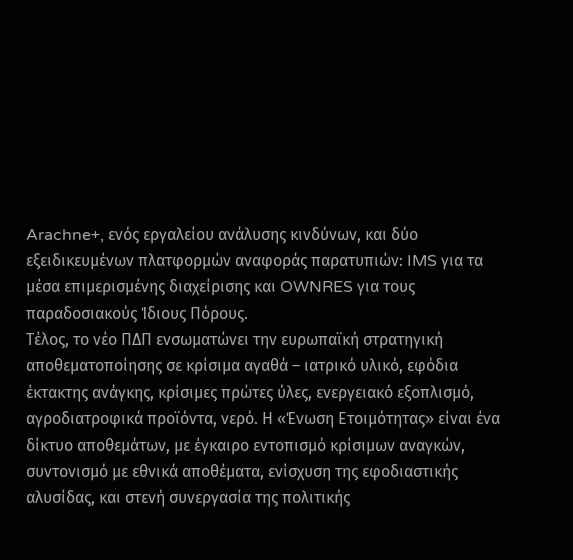Arachne+, ενός εργαλείου ανάλυσης κινδύνων, και δύο εξειδικευμένων πλατφορμών αναφοράς παρατυπιών: IMS για τα μέσα επιμερισμένης διαχείρισης και OWNRES για τους παραδοσιακούς Ίδιους Πόρους.
Τέλος, το νέο ΠΔΠ ενσωματώνει την ευρωπαϊκή στρατηγική αποθεματοποίησης σε κρίσιμα αγαθά – ιατρικό υλικό, εφόδια έκτακτης ανάγκης, κρίσιμες πρώτες ύλες, ενεργειακό εξοπλισμό, αγροδιατροφικά προϊόντα, νερό. Η «Ένωση Ετοιμότητας» είναι ένα δίκτυο αποθεμάτων, με έγκαιρο εντοπισμό κρίσιμων αναγκών, συντονισμό με εθνικά αποθέματα, ενίσχυση της εφοδιαστικής αλυσίδας, και στενή συνεργασία της πολιτικής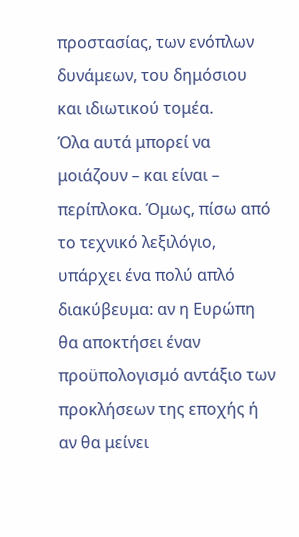προστασίας, των ενόπλων δυνάμεων, του δημόσιου και ιδιωτικού τομέα.
Όλα αυτά μπορεί να μοιάζουν – και είναι – περίπλοκα. Όμως, πίσω από το τεχνικό λεξιλόγιο, υπάρχει ένα πολύ απλό διακύβευμα: αν η Ευρώπη θα αποκτήσει έναν προϋπολογισμό αντάξιο των προκλήσεων της εποχής ή αν θα μείνει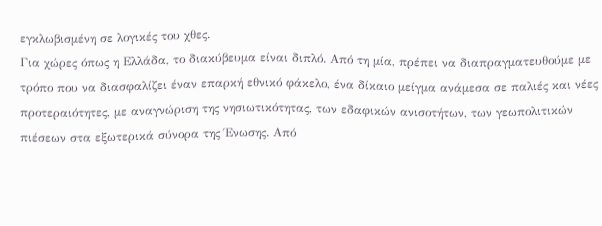εγκλωβισμένη σε λογικές του χθες.
Για χώρες όπως η Ελλάδα, το διακύβευμα είναι διπλό. Από τη μία, πρέπει να διαπραγματευθούμε με τρόπο που να διασφαλίζει έναν επαρκή εθνικό φάκελο, ένα δίκαιο μείγμα ανάμεσα σε παλιές και νέες προτεραιότητες, με αναγνώριση της νησιωτικότητας, των εδαφικών ανισοτήτων, των γεωπολιτικών πιέσεων στα εξωτερικά σύνορα της Ένωσης. Από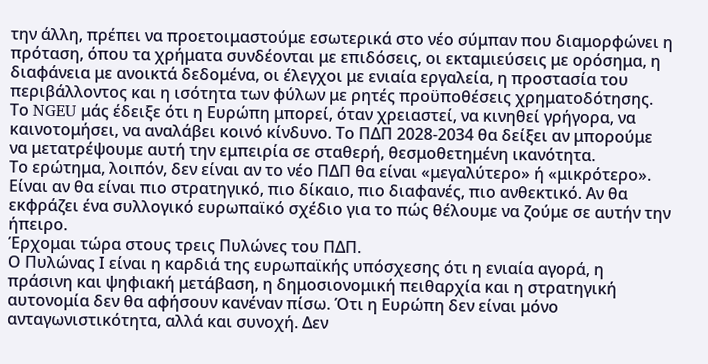την άλλη, πρέπει να προετοιμαστούμε εσωτερικά στο νέο σύμπαν που διαμορφώνει η πρόταση, όπου τα χρήματα συνδέονται με επιδόσεις, οι εκταμιεύσεις με ορόσημα, η διαφάνεια με ανοικτά δεδομένα, οι έλεγχοι με ενιαία εργαλεία, η προστασία του περιβάλλοντος και η ισότητα των φύλων με ρητές προϋποθέσεις χρηματοδότησης.
Το NGEU μάς έδειξε ότι η Ευρώπη μπορεί, όταν χρειαστεί, να κινηθεί γρήγορα, να καινοτομήσει, να αναλάβει κοινό κίνδυνο. Το ΠΔΠ 2028-2034 θα δείξει αν μπορούμε να μετατρέψουμε αυτή την εμπειρία σε σταθερή, θεσμοθετημένη ικανότητα.
Το ερώτημα, λοιπόν, δεν είναι αν το νέο ΠΔΠ θα είναι «μεγαλύτερο» ή «μικρότερο». Είναι αν θα είναι πιο στρατηγικό, πιο δίκαιο, πιο διαφανές, πιο ανθεκτικό. Αν θα εκφράζει ένα συλλογικό ευρωπαϊκό σχέδιο για το πώς θέλουμε να ζούμε σε αυτήν την ήπειρο.
Έρχομαι τώρα στους τρεις Πυλώνες του ΠΔΠ.
Ο Πυλώνας Ι είναι η καρδιά της ευρωπαϊκής υπόσχεσης ότι η ενιαία αγορά, η πράσινη και ψηφιακή μετάβαση, η δημοσιονομική πειθαρχία και η στρατηγική αυτονομία δεν θα αφήσουν κανέναν πίσω. Ότι η Ευρώπη δεν είναι μόνο ανταγωνιστικότητα, αλλά και συνοχή. Δεν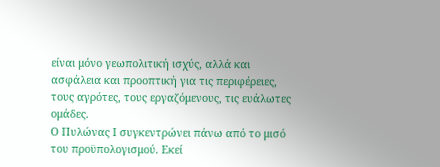είναι μόνο γεωπολιτική ισχύς, αλλά και ασφάλεια και προοπτική για τις περιφέρειες, τους αγρότες, τους εργαζόμενους, τις ευάλωτες ομάδες.
Ο Πυλώνας Ι συγκεντρώνει πάνω από το μισό του προϋπολογισμού. Εκεί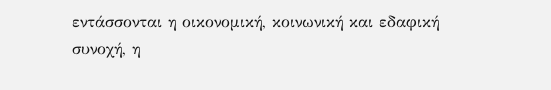εντάσσονται η οικονομική, κοινωνική και εδαφική συνοχή, η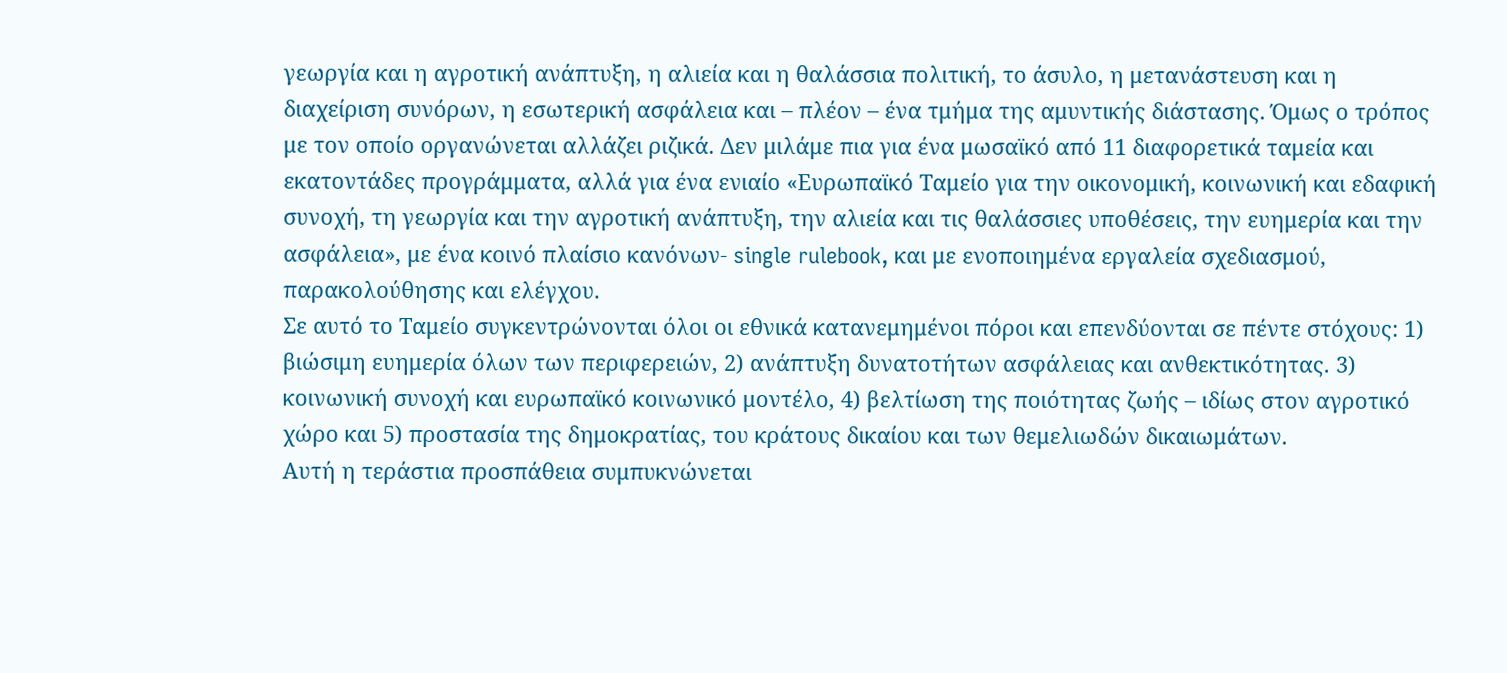γεωργία και η αγροτική ανάπτυξη, η αλιεία και η θαλάσσια πολιτική, το άσυλο, η μετανάστευση και η διαχείριση συνόρων, η εσωτερική ασφάλεια και – πλέον – ένα τμήμα της αμυντικής διάστασης. Όμως ο τρόπος με τον οποίο οργανώνεται αλλάζει ριζικά. Δεν μιλάμε πια για ένα μωσαϊκό από 11 διαφορετικά ταμεία και εκατοντάδες προγράμματα, αλλά για ένα ενιαίο «Ευρωπαϊκό Ταμείο για την οικονομική, κοινωνική και εδαφική συνοχή, τη γεωργία και την αγροτική ανάπτυξη, την αλιεία και τις θαλάσσιες υποθέσεις, την ευημερία και την ασφάλεια», με ένα κοινό πλαίσιο κανόνων- single rulebook, και με ενοποιημένα εργαλεία σχεδιασμού, παρακολούθησης και ελέγχου.
Σε αυτό το Ταμείο συγκεντρώνονται όλοι οι εθνικά κατανεμημένοι πόροι και επενδύονται σε πέντε στόχους: 1) βιώσιμη ευημερία όλων των περιφερειών, 2) ανάπτυξη δυνατοτήτων ασφάλειας και ανθεκτικότητας. 3) κοινωνική συνοχή και ευρωπαϊκό κοινωνικό μοντέλο, 4) βελτίωση της ποιότητας ζωής – ιδίως στον αγροτικό χώρο και 5) προστασία της δημοκρατίας, του κράτους δικαίου και των θεμελιωδών δικαιωμάτων.
Αυτή η τεράστια προσπάθεια συμπυκνώνεται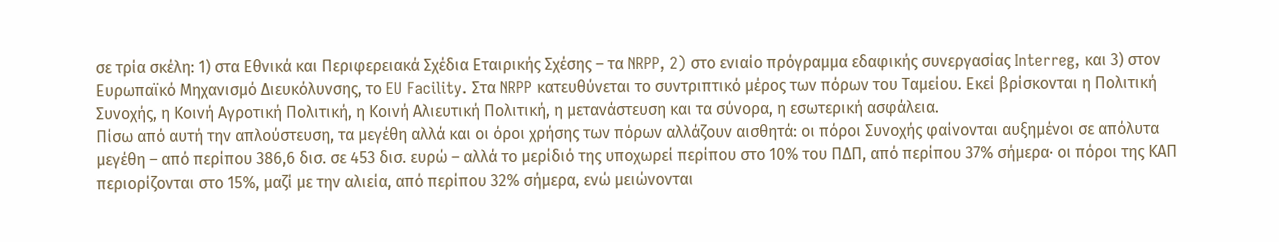σε τρία σκέλη: 1) στα Εθνικά και Περιφερειακά Σχέδια Εταιρικής Σχέσης – τα NRPP, 2) στο ενιαίο πρόγραμμα εδαφικής συνεργασίας Interreg, και 3) στον Ευρωπαϊκό Μηχανισμό Διευκόλυνσης, το EU Facility. Στα NRPP κατευθύνεται το συντριπτικό μέρος των πόρων του Ταμείου. Εκεί βρίσκονται η Πολιτική Συνοχής, η Κοινή Αγροτική Πολιτική, η Κοινή Αλιευτική Πολιτική, η μετανάστευση και τα σύνορα, η εσωτερική ασφάλεια.
Πίσω από αυτή την απλούστευση, τα μεγέθη αλλά και οι όροι χρήσης των πόρων αλλάζουν αισθητά: οι πόροι Συνοχής φαίνονται αυξημένοι σε απόλυτα μεγέθη – από περίπου 386,6 δισ. σε 453 δισ. ευρώ – αλλά το μερίδιό της υποχωρεί περίπου στο 10% του ΠΔΠ, από περίπου 37% σήμερα· οι πόροι της ΚΑΠ περιορίζονται στο 15%, μαζί με την αλιεία, από περίπου 32% σήμερα, ενώ μειώνονται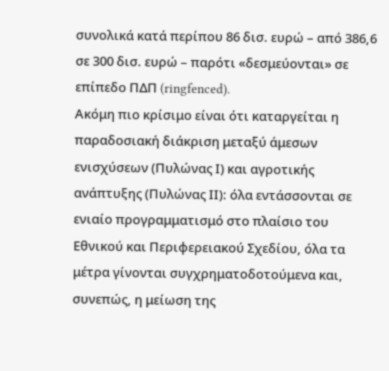συνολικά κατά περίπου 86 δισ. ευρώ – από 386,6 σε 300 δισ. ευρώ – παρότι «δεσμεύονται» σε επίπεδο ΠΔΠ (ringfenced).
Ακόμη πιο κρίσιμο είναι ότι καταργείται η παραδοσιακή διάκριση μεταξύ άμεσων ενισχύσεων (Πυλώνας Ι) και αγροτικής ανάπτυξης (Πυλώνας ΙΙ): όλα εντάσσονται σε ενιαίο προγραμματισμό στο πλαίσιο του Εθνικού και Περιφερειακού Σχεδίου, όλα τα μέτρα γίνονται συγχρηματοδοτούμενα και, συνεπώς, η μείωση της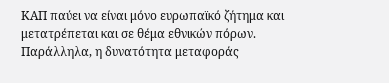ΚΑΠ παύει να είναι μόνο ευρωπαϊκό ζήτημα και μετατρέπεται και σε θέμα εθνικών πόρων. Παράλληλα, η δυνατότητα μεταφοράς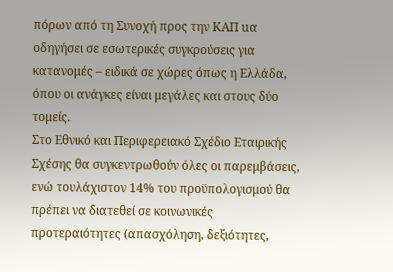πόρων από τη Συνοχή προς την ΚΑΠ uα οδηγήσει σε εσωτερικές συγκρούσεις για κατανομές – ειδικά σε χώρες όπως η Ελλάδα, όπου οι ανάγκες είναι μεγάλες και στους δύο τομείς.
Στο Εθνικό και Περιφερειακό Σχέδιο Εταιρικής Σχέσης θα συγκεντρωθούν όλες οι παρεμβάσεις, ενώ τουλάχιστον 14% του προϋπολογισμού θα πρέπει να διατεθεί σε κοινωνικές προτεραιότητες (απασχόληση, δεξιότητες,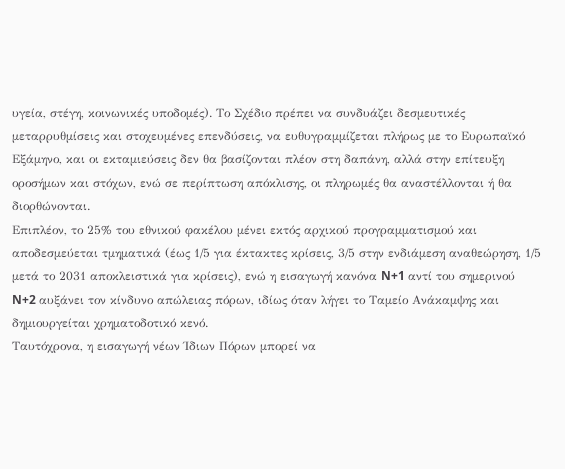υγεία, στέγη, κοινωνικές υποδομές). Το Σχέδιο πρέπει να συνδυάζει δεσμευτικές μεταρρυθμίσεις και στοχευμένες επενδύσεις, να ευθυγραμμίζεται πλήρως με το Ευρωπαϊκό Εξάμηνο, και οι εκταμιεύσεις δεν θα βασίζονται πλέον στη δαπάνη, αλλά στην επίτευξη οροσήμων και στόχων, ενώ σε περίπτωση απόκλισης, οι πληρωμές θα αναστέλλονται ή θα διορθώνονται.
Επιπλέον, το 25% του εθνικού φακέλου μένει εκτός αρχικού προγραμματισμού και αποδεσμεύεται τμηματικά (έως 1/5 για έκτακτες κρίσεις, 3/5 στην ενδιάμεση αναθεώρηση, 1/5 μετά το 2031 αποκλειστικά για κρίσεις), ενώ η εισαγωγή κανόνα N+1 αντί του σημερινού N+2 αυξάνει τον κίνδυνο απώλειας πόρων, ιδίως όταν λήγει το Ταμείο Ανάκαμψης και δημιουργείται χρηματοδοτικό κενό.
Ταυτόχρονα, η εισαγωγή νέων Ίδιων Πόρων μπορεί να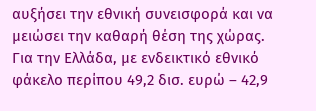αυξήσει την εθνική συνεισφορά και να μειώσει την καθαρή θέση της χώρας. Για την Ελλάδα, με ενδεικτικό εθνικό φάκελο περίπου 49,2 δισ. ευρώ – 42,9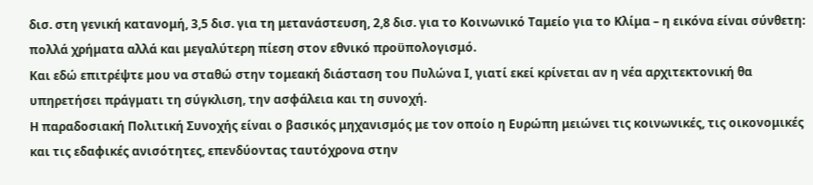δισ. στη γενική κατανομή, 3,5 δισ. για τη μετανάστευση, 2,8 δισ. για το Κοινωνικό Ταμείο για το Κλίμα – η εικόνα είναι σύνθετη: πολλά χρήματα αλλά και μεγαλύτερη πίεση στον εθνικό προϋπολογισμό.
Και εδώ επιτρέψτε μου να σταθώ στην τομεακή διάσταση του Πυλώνα Ι, γιατί εκεί κρίνεται αν η νέα αρχιτεκτονική θα υπηρετήσει πράγματι τη σύγκλιση, την ασφάλεια και τη συνοχή.
Η παραδοσιακή Πολιτική Συνοχής είναι ο βασικός μηχανισμός με τον οποίο η Ευρώπη μειώνει τις κοινωνικές, τις οικονομικές και τις εδαφικές ανισότητες, επενδύοντας ταυτόχρονα στην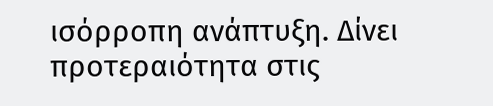ισόρροπη ανάπτυξη. Δίνει προτεραιότητα στις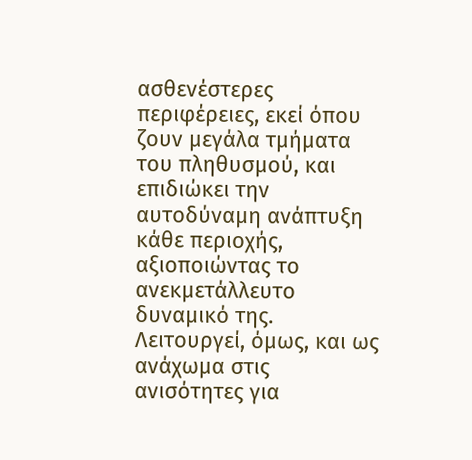ασθενέστερες περιφέρειες, εκεί όπου ζουν μεγάλα τμήματα του πληθυσμού, και επιδιώκει την αυτοδύναμη ανάπτυξη κάθε περιοχής, αξιοποιώντας το ανεκμετάλλευτο δυναμικό της. Λειτουργεί, όμως, και ως ανάχωμα στις ανισότητες για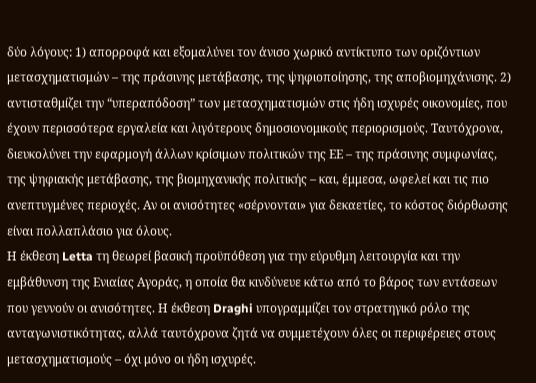δύο λόγους: 1) απορροφά και εξομαλύνει τον άνισο χωρικό αντίκτυπο των οριζόντιων μετασχηματισμών – της πράσινης μετάβασης, της ψηφιοποίησης, της αποβιομηχάνισης. 2) αντισταθμίζει την “υπεραπόδοση” των μετασχηματισμών στις ήδη ισχυρές οικονομίες, που έχουν περισσότερα εργαλεία και λιγότερους δημοσιονομικούς περιορισμούς. Ταυτόχρονα,
διευκολύνει την εφαρμογή άλλων κρίσιμων πολιτικών της ΕΕ – της πράσινης συμφωνίας, της ψηφιακής μετάβασης, της βιομηχανικής πολιτικής – και, έμμεσα, ωφελεί και τις πιο ανεπτυγμένες περιοχές. Αν οι ανισότητες «σέρνονται» για δεκαετίες, το κόστος διόρθωσης είναι πολλαπλάσιο για όλους.
Η έκθεση Letta τη θεωρεί βασική προϋπόθεση για την εύρυθμη λειτουργία και την εμβάθυνση της Ενιαίας Αγοράς, η οποία θα κινδύνευε κάτω από το βάρος των εντάσεων που γεννούν οι ανισότητες. Η έκθεση Draghi υπογραμμίζει τον στρατηγικό ρόλο της ανταγωνιστικότητας, αλλά ταυτόχρονα ζητά να συμμετέχουν όλες οι περιφέρειες στους μετασχηματισμούς – όχι μόνο οι ήδη ισχυρές.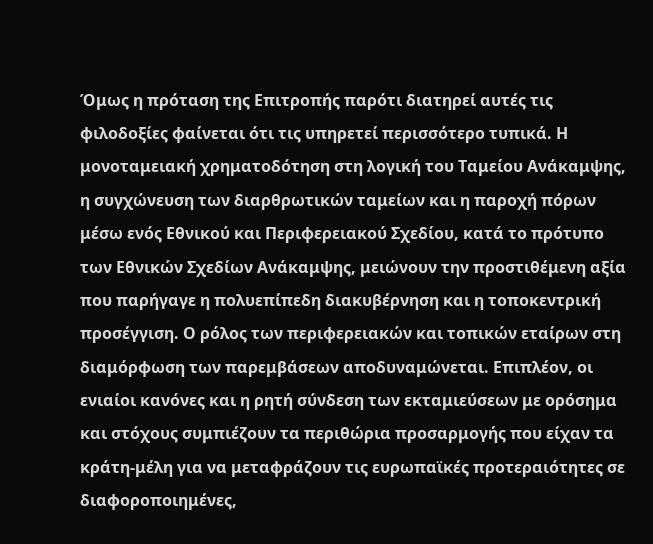Όμως η πρόταση της Επιτροπής παρότι διατηρεί αυτές τις φιλοδοξίες φαίνεται ότι τις υπηρετεί περισσότερο τυπικά. Η μονοταμειακή χρηματοδότηση στη λογική του Ταμείου Ανάκαμψης, η συγχώνευση των διαρθρωτικών ταμείων και η παροχή πόρων μέσω ενός Εθνικού και Περιφερειακού Σχεδίου, κατά το πρότυπο των Εθνικών Σχεδίων Ανάκαμψης, μειώνουν την προστιθέμενη αξία που παρήγαγε η πολυεπίπεδη διακυβέρνηση και η τοποκεντρική προσέγγιση. Ο ρόλος των περιφερειακών και τοπικών εταίρων στη διαμόρφωση των παρεμβάσεων αποδυναμώνεται. Επιπλέον, οι ενιαίοι κανόνες και η ρητή σύνδεση των εκταμιεύσεων με ορόσημα και στόχους συμπιέζουν τα περιθώρια προσαρμογής που είχαν τα κράτη-μέλη για να μεταφράζουν τις ευρωπαϊκές προτεραιότητες σε διαφοροποιημένες,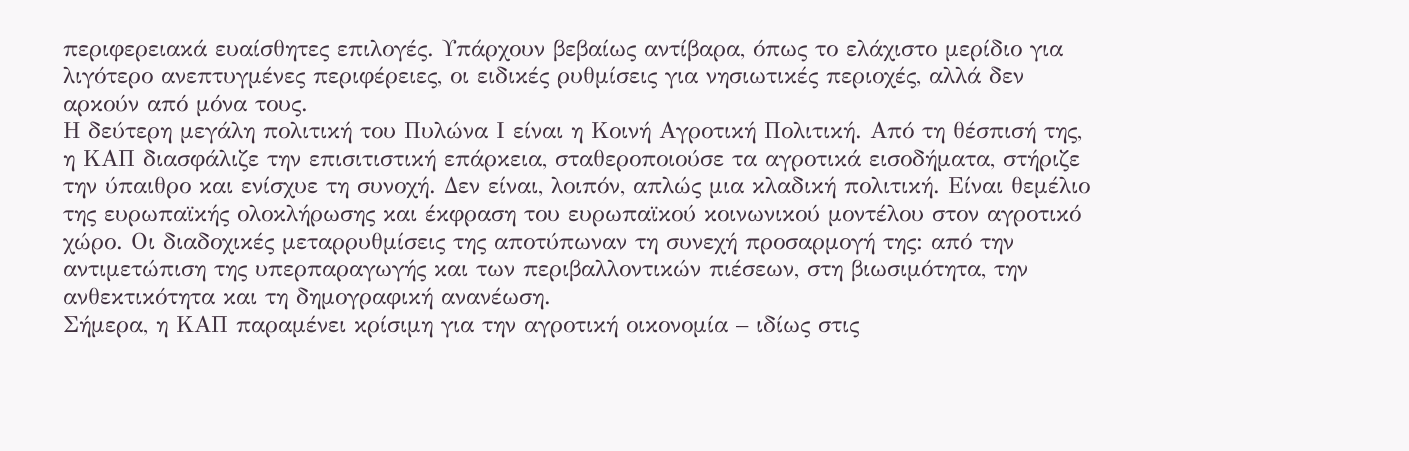περιφερειακά ευαίσθητες επιλογές. Υπάρχουν βεβαίως αντίβαρα, όπως το ελάχιστο μερίδιο για λιγότερο ανεπτυγμένες περιφέρειες, οι ειδικές ρυθμίσεις για νησιωτικές περιοχές, αλλά δεν αρκούν από μόνα τους.
Η δεύτερη μεγάλη πολιτική του Πυλώνα Ι είναι η Κοινή Αγροτική Πολιτική. Από τη θέσπισή της, η ΚΑΠ διασφάλιζε την επισιτιστική επάρκεια, σταθεροποιούσε τα αγροτικά εισοδήματα, στήριζε την ύπαιθρο και ενίσχυε τη συνοχή. Δεν είναι, λοιπόν, απλώς μια κλαδική πολιτική. Είναι θεμέλιο της ευρωπαϊκής ολοκλήρωσης και έκφραση του ευρωπαϊκού κοινωνικού μοντέλου στον αγροτικό χώρο. Οι διαδοχικές μεταρρυθμίσεις της αποτύπωναν τη συνεχή προσαρμογή της: από την αντιμετώπιση της υπερπαραγωγής και των περιβαλλοντικών πιέσεων, στη βιωσιμότητα, την ανθεκτικότητα και τη δημογραφική ανανέωση.
Σήμερα, η ΚΑΠ παραμένει κρίσιμη για την αγροτική οικονομία – ιδίως στις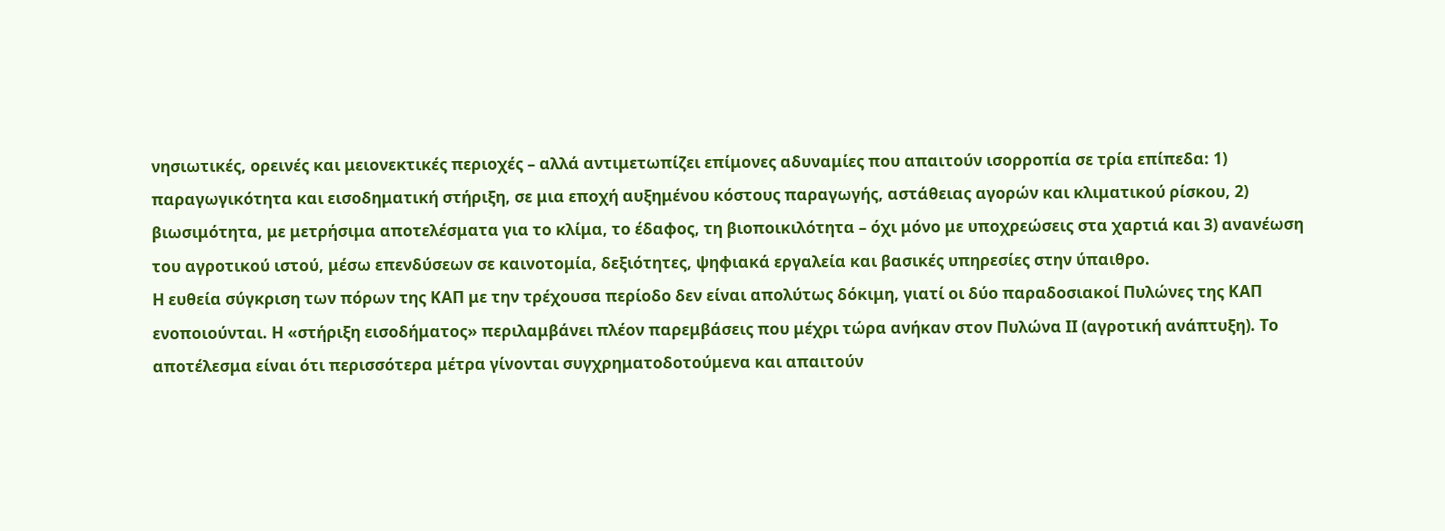νησιωτικές, ορεινές και μειονεκτικές περιοχές – αλλά αντιμετωπίζει επίμονες αδυναμίες που απαιτούν ισορροπία σε τρία επίπεδα: 1) παραγωγικότητα και εισοδηματική στήριξη, σε μια εποχή αυξημένου κόστους παραγωγής, αστάθειας αγορών και κλιματικού ρίσκου, 2) βιωσιμότητα, με μετρήσιμα αποτελέσματα για το κλίμα, το έδαφος, τη βιοποικιλότητα – όχι μόνο με υποχρεώσεις στα χαρτιά και 3) ανανέωση του αγροτικού ιστού, μέσω επενδύσεων σε καινοτομία, δεξιότητες, ψηφιακά εργαλεία και βασικές υπηρεσίες στην ύπαιθρο.
Η ευθεία σύγκριση των πόρων της ΚΑΠ με την τρέχουσα περίοδο δεν είναι απολύτως δόκιμη, γιατί οι δύο παραδοσιακοί Πυλώνες της ΚΑΠ ενοποιούνται. Η «στήριξη εισοδήματος» περιλαμβάνει πλέον παρεμβάσεις που μέχρι τώρα ανήκαν στον Πυλώνα ΙΙ (αγροτική ανάπτυξη). Το αποτέλεσμα είναι ότι περισσότερα μέτρα γίνονται συγχρηματοδοτούμενα και απαιτούν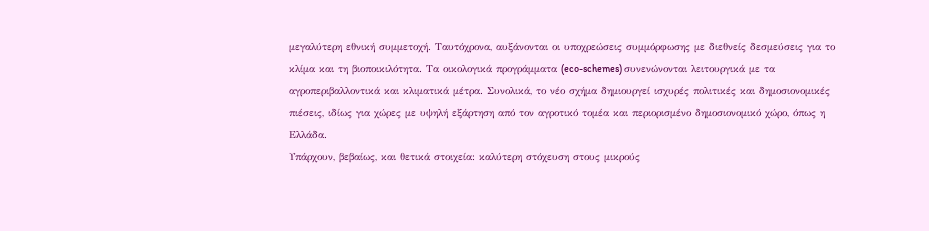μεγαλύτερη εθνική συμμετοχή. Ταυτόχρονα, αυξάνονται οι υποχρεώσεις συμμόρφωσης με διεθνείς δεσμεύσεις για το κλίμα και τη βιοποικιλότητα. Τα οικολογικά προγράμματα (eco-schemes) συνενώνονται λειτουργικά με τα αγροπεριβαλλοντικά και κλιματικά μέτρα. Συνολικά, το νέο σχήμα δημιουργεί ισχυρές πολιτικές και δημοσιονομικές πιέσεις, ιδίως για χώρες με υψηλή εξάρτηση από τον αγροτικό τομέα και περιορισμένο δημοσιονομικό χώρο, όπως η Ελλάδα.
Υπάρχουν, βεβαίως, και θετικά στοιχεία: καλύτερη στόχευση στους μικρούς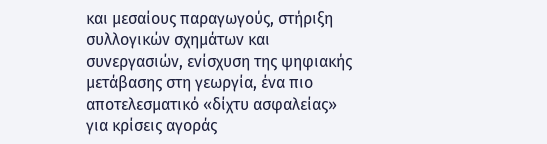και μεσαίους παραγωγούς, στήριξη συλλογικών σχημάτων και συνεργασιών, ενίσχυση της ψηφιακής μετάβασης στη γεωργία, ένα πιο αποτελεσματικό «δίχτυ ασφαλείας» για κρίσεις αγοράς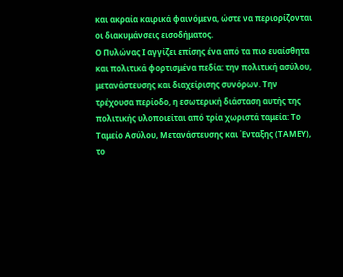και ακραία καιρικά φαινόμενα, ώστε να περιορίζονται οι διακυμάνσεις εισοδήματος.
Ο Πυλώνας Ι αγγίζει επίσης ένα από τα πιο ευαίσθητα και πολιτικά φορτισμένα πεδία: την πολιτική ασύλου, μετανάστευσης και διαχείρισης συνόρων. Την τρέχουσα περίοδο, η εσωτερική διάσταση αυτής της πολιτικής υλοποιείται από τρία χωριστά ταμεία: Το Ταμείο Ασύλου, Μετανάστευσης και Ένταξης (ΤΑΜΕΥ), το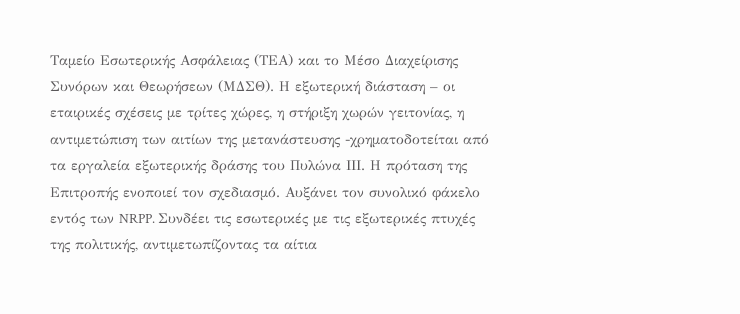Ταμείο Εσωτερικής Ασφάλειας (ΤΕΑ) και το Μέσο Διαχείρισης Συνόρων και Θεωρήσεων (ΜΔΣΘ). Η εξωτερική διάσταση – οι εταιρικές σχέσεις με τρίτες χώρες, η στήριξη χωρών γειτονίας, η αντιμετώπιση των αιτίων της μετανάστευσης -χρηματοδοτείται από τα εργαλεία εξωτερικής δράσης του Πυλώνα ΙΙΙ. Η πρόταση της Επιτροπής ενοποιεί τον σχεδιασμό. Αυξάνει τον συνολικό φάκελο εντός των NRPP. Συνδέει τις εσωτερικές με τις εξωτερικές πτυχές της πολιτικής, αντιμετωπίζοντας τα αίτια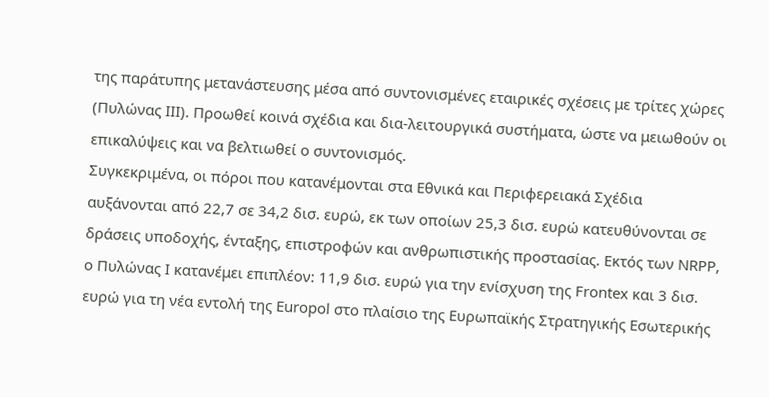της παράτυπης μετανάστευσης μέσα από συντονισμένες εταιρικές σχέσεις με τρίτες χώρες (Πυλώνας ΙΙΙ). Προωθεί κοινά σχέδια και δια-λειτουργικά συστήματα, ώστε να μειωθούν οι επικαλύψεις και να βελτιωθεί ο συντονισμός.
Συγκεκριμένα, οι πόροι που κατανέμονται στα Εθνικά και Περιφερειακά Σχέδια αυξάνονται από 22,7 σε 34,2 δισ. ευρώ, εκ των οποίων 25,3 δισ. ευρώ κατευθύνονται σε δράσεις υποδοχής, ένταξης, επιστροφών και ανθρωπιστικής προστασίας. Εκτός των NRPP, ο Πυλώνας Ι κατανέμει επιπλέον: 11,9 δισ. ευρώ για την ενίσχυση της Frontex και 3 δισ. ευρώ για τη νέα εντολή της Europol στο πλαίσιο της Ευρωπαϊκής Στρατηγικής Εσωτερικής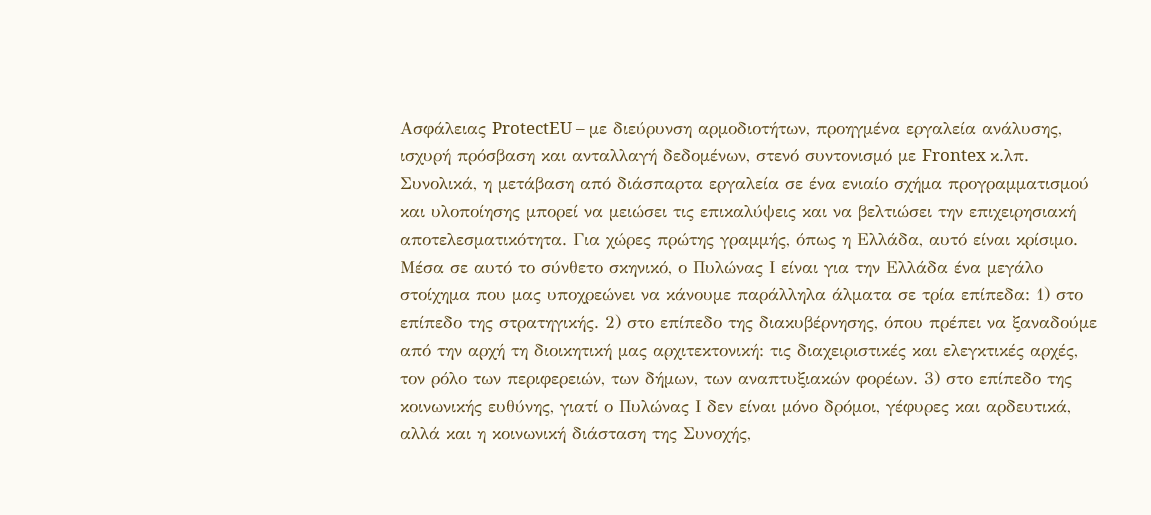Ασφάλειας ProtectEU – με διεύρυνση αρμοδιοτήτων, προηγμένα εργαλεία ανάλυσης, ισχυρή πρόσβαση και ανταλλαγή δεδομένων, στενό συντονισμό με Frontex κ.λπ.
Συνολικά, η μετάβαση από διάσπαρτα εργαλεία σε ένα ενιαίο σχήμα προγραμματισμού και υλοποίησης μπορεί να μειώσει τις επικαλύψεις και να βελτιώσει την επιχειρησιακή αποτελεσματικότητα. Για χώρες πρώτης γραμμής, όπως η Ελλάδα, αυτό είναι κρίσιμο.
Μέσα σε αυτό το σύνθετο σκηνικό, ο Πυλώνας Ι είναι για την Ελλάδα ένα μεγάλο στοίχημα που μας υποχρεώνει να κάνουμε παράλληλα άλματα σε τρία επίπεδα: 1) στο επίπεδο της στρατηγικής. 2) στο επίπεδο της διακυβέρνησης, όπου πρέπει να ξαναδούμε από την αρχή τη διοικητική μας αρχιτεκτονική: τις διαχειριστικές και ελεγκτικές αρχές, τον ρόλο των περιφερειών, των δήμων, των αναπτυξιακών φορέων. 3) στο επίπεδο της κοινωνικής ευθύνης, γιατί ο Πυλώνας Ι δεν είναι μόνο δρόμοι, γέφυρες και αρδευτικά, αλλά και η κοινωνική διάσταση της Συνοχής,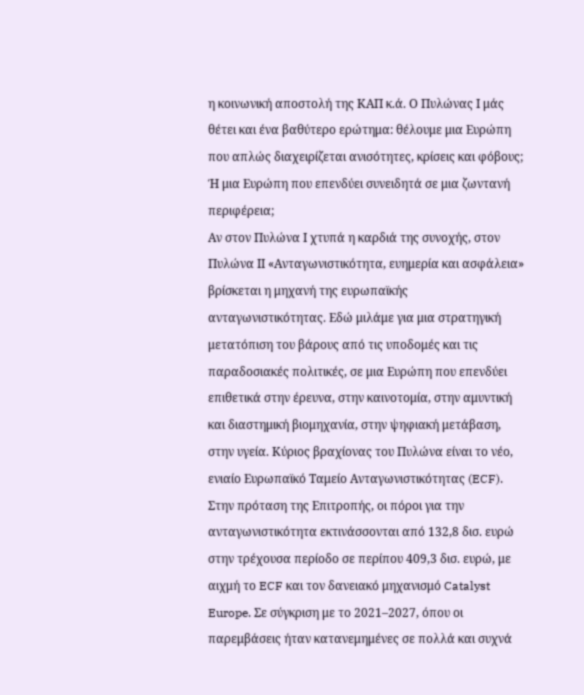η κοινωνική αποστολή της ΚΑΠ κ.ά. Ο Πυλώνας Ι μάς θέτει και ένα βαθύτερο ερώτημα: θέλουμε μια Ευρώπη που απλώς διαχειρίζεται ανισότητες, κρίσεις και φόβους; Ή μια Ευρώπη που επενδύει συνειδητά σε μια ζωντανή περιφέρεια;
Αν στον Πυλώνα Ι χτυπά η καρδιά της συνοχής, στον Πυλώνα ΙΙ «Ανταγωνιστικότητα, ευημερία και ασφάλεια» βρίσκεται η μηχανή της ευρωπαϊκής ανταγωνιστικότητας. Εδώ μιλάμε για μια στρατηγική μετατόπιση του βάρους από τις υποδομές και τις παραδοσιακές πολιτικές, σε μια Ευρώπη που επενδύει επιθετικά στην έρευνα, στην καινοτομία, στην αμυντική και διαστημική βιομηχανία, στην ψηφιακή μετάβαση, στην υγεία. Κύριος βραχίονας του Πυλώνα είναι το νέο, ενιαίο Ευρωπαϊκό Ταμείο Ανταγωνιστικότητας (ECF).
Στην πρόταση της Επιτροπής, οι πόροι για την ανταγωνιστικότητα εκτινάσσονται από 132,8 δισ. ευρώ στην τρέχουσα περίοδο σε περίπου 409,3 δισ. ευρώ, με αιχμή το ECF και τον δανειακό μηχανισμό Catalyst Europe. Σε σύγκριση με το 2021–2027, όπου οι παρεμβάσεις ήταν κατανεμημένες σε πολλά και συχνά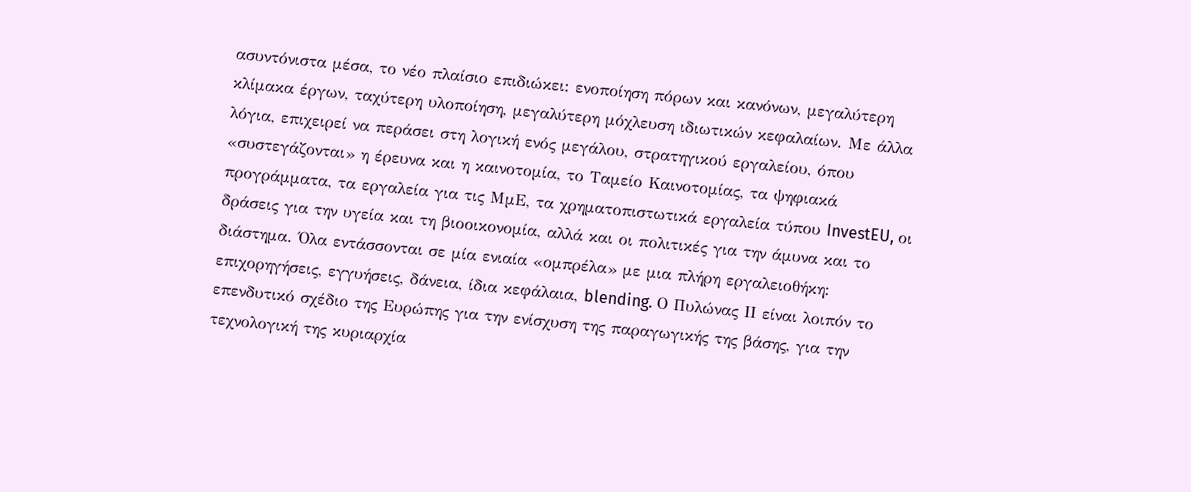ασυντόνιστα μέσα, το νέο πλαίσιο επιδιώκει: ενοποίηση πόρων και κανόνων, μεγαλύτερη κλίμακα έργων, ταχύτερη υλοποίηση, μεγαλύτερη μόχλευση ιδιωτικών κεφαλαίων. Με άλλα λόγια, επιχειρεί να περάσει στη λογική ενός μεγάλου, στρατηγικού εργαλείου, όπου «συστεγάζονται» η έρευνα και η καινοτομία, το Ταμείο Καινοτομίας, τα ψηφιακά προγράμματα, τα εργαλεία για τις ΜμΕ, τα χρηματοπιστωτικά εργαλεία τύπου InvestEU, οι δράσεις για την υγεία και τη βιοοικονομία, αλλά και οι πολιτικές για την άμυνα και το διάστημα. Όλα εντάσσονται σε μία ενιαία «ομπρέλα» με μια πλήρη εργαλειοθήκη: επιχορηγήσεις, εγγυήσεις, δάνεια, ίδια κεφάλαια, blending. Ο Πυλώνας ΙΙ είναι λοιπόν το επενδυτικό σχέδιο της Ευρώπης για την ενίσχυση της παραγωγικής της βάσης, για την τεχνολογική της κυριαρχία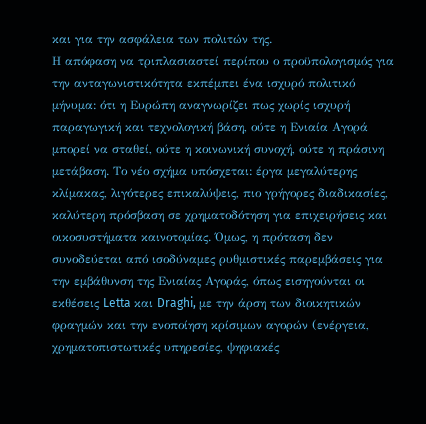και για την ασφάλεια των πολιτών της.
Η απόφαση να τριπλασιαστεί περίπου ο προϋπολογισμός για την ανταγωνιστικότητα εκπέμπει ένα ισχυρό πολιτικό μήνυμα: ότι η Ευρώπη αναγνωρίζει πως χωρίς ισχυρή παραγωγική και τεχνολογική βάση, ούτε η Ενιαία Αγορά μπορεί να σταθεί, ούτε η κοινωνική συνοχή, ούτε η πράσινη μετάβαση. Το νέο σχήμα υπόσχεται: έργα μεγαλύτερης κλίμακας, λιγότερες επικαλύψεις, πιο γρήγορες διαδικασίες, καλύτερη πρόσβαση σε χρηματοδότηση για επιχειρήσεις και οικοσυστήματα καινοτομίας. Όμως, η πρόταση δεν συνοδεύεται από ισοδύναμες ρυθμιστικές παρεμβάσεις για την εμβάθυνση της Ενιαίας Αγοράς, όπως εισηγούνται οι εκθέσεις Letta και Draghi, με την άρση των διοικητικών φραγμών και την ενοποίηση κρίσιμων αγορών (ενέργεια, χρηματοπιστωτικές υπηρεσίες, ψηφιακές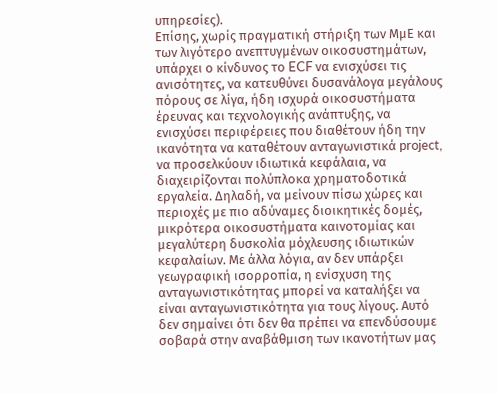υπηρεσίες).
Επίσης, χωρίς πραγματική στήριξη των ΜμΕ και των λιγότερο ανεπτυγμένων οικοσυστημάτων, υπάρχει ο κίνδυνος το ECF να ενισχύσει τις ανισότητες, να κατευθύνει δυσανάλογα μεγάλους πόρους σε λίγα, ήδη ισχυρά οικοσυστήματα έρευνας και τεχνολογικής ανάπτυξης, να ενισχύσει περιφέρειες που διαθέτουν ήδη την ικανότητα να καταθέτουν ανταγωνιστικά project, να προσελκύουν ιδιωτικά κεφάλαια, να διαχειρίζονται πολύπλοκα χρηματοδοτικά εργαλεία. Δηλαδή, να μείνουν πίσω χώρες και περιοχές με πιο αδύναμες διοικητικές δομές, μικρότερα οικοσυστήματα καινοτομίας και μεγαλύτερη δυσκολία μόχλευσης ιδιωτικών κεφαλαίων. Με άλλα λόγια, αν δεν υπάρξει γεωγραφική ισορροπία, η ενίσχυση της ανταγωνιστικότητας μπορεί να καταλήξει να είναι ανταγωνιστικότητα για τους λίγους. Αυτό δεν σημαίνει ότι δεν θα πρέπει να επενδύσουμε σοβαρά στην αναβάθμιση των ικανοτήτων μας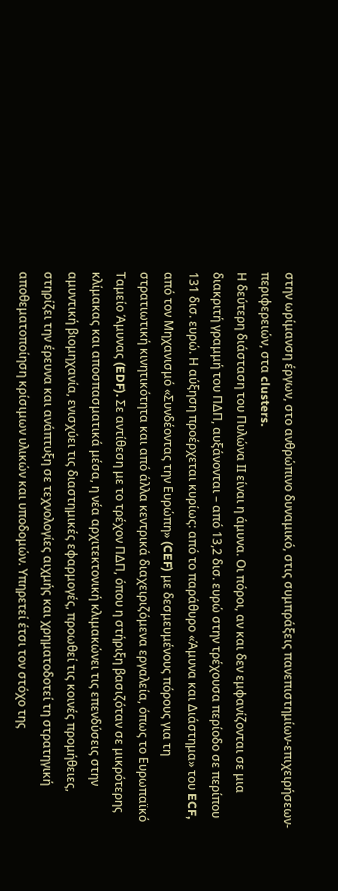στην ωρίμανση έργων, στο ανθρώπινο δυναμικό, στις συμπράξεις πανεπιστημίων-επιχειρήσεων-περιφερειών, στα clusters.
Η δεύτερη διάσταση του Πυλώνα ΙΙ είναι η άμυνα. Οι πόροι, αν και δεν εμφανίζονται σε μια διακριτή γραμμή του ΠΔΠ, αυξάνονται – από 13,2 δισ. ευρώ στην τρέχουσα περίοδο σε περίπου 131 δισ. ευρώ. Η αύξηση προέρχεται κυρίως: από το παράθυρο «Άμυνα και Διάστημα» του ECF, από τον Μηχανισμό «Συνδέοντας την Ευρώπη» (CEF) με δεσμευμένους πόρους για τη στρατιωτική κινητικότητα και από άλλα κεντρικά διαχειριζόμενα εργαλεία, όπως το Ευρωπαϊκό Ταμείο Άμυνας (EDF). Σε αντίθεση με το τρέχον ΠΔΠ, όπου η στήριξη βασιζόταν σε μικρότερης κλίμακας και αποσπασματικά μέσα, η νέα αρχιτεκτονική κλιμακώνει τις επενδύσεις στην αμυντική βιομηχανία, ενισχύει τις διαστημικές εφαρμογές, προωθεί τις κοινές προμήθειες, στηρίζει την έρευνα και ανάπτυξη σε τεχνολογίες αιχμής και χρηματοδοτεί τη στρατηγική αποθεματοποίηση κρίσιμων υλικών και υποδομών. Υπηρετεί έτσι τον στόχο της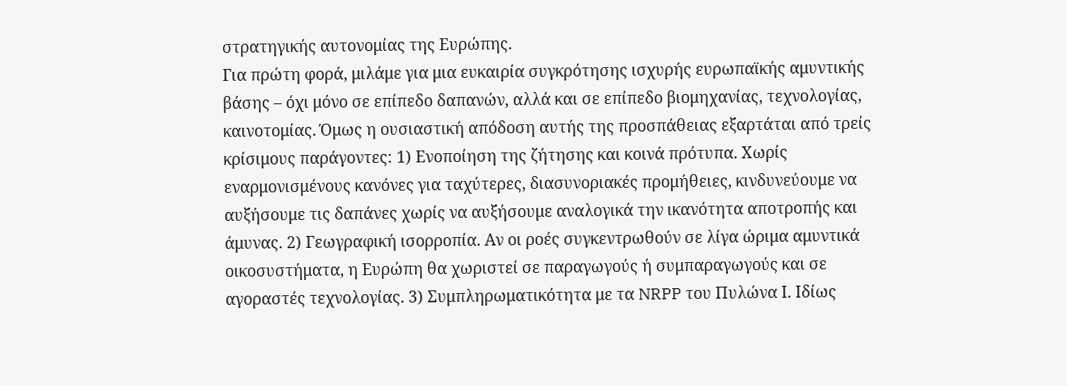στρατηγικής αυτονομίας της Ευρώπης.
Για πρώτη φορά, μιλάμε για μια ευκαιρία συγκρότησης ισχυρής ευρωπαϊκής αμυντικής βάσης – όχι μόνο σε επίπεδο δαπανών, αλλά και σε επίπεδο βιομηχανίας, τεχνολογίας, καινοτομίας. Όμως η ουσιαστική απόδοση αυτής της προσπάθειας εξαρτάται από τρείς κρίσιμους παράγοντες: 1) Ενοποίηση της ζήτησης και κοινά πρότυπα. Χωρίς εναρμονισμένους κανόνες για ταχύτερες, διασυνοριακές προμήθειες, κινδυνεύουμε να αυξήσουμε τις δαπάνες χωρίς να αυξήσουμε αναλογικά την ικανότητα αποτροπής και άμυνας. 2) Γεωγραφική ισορροπία. Αν οι ροές συγκεντρωθούν σε λίγα ώριμα αμυντικά οικοσυστήματα, η Ευρώπη θα χωριστεί σε παραγωγούς ή συμπαραγωγούς και σε αγοραστές τεχνολογίας. 3) Συμπληρωματικότητα με τα NRPP του Πυλώνα Ι. Ιδίως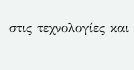στις τεχνολογίες και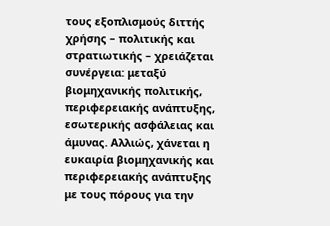τους εξοπλισμούς διττής χρήσης – πολιτικής και στρατιωτικής – χρειάζεται συνέργεια: μεταξύ βιομηχανικής πολιτικής, περιφερειακής ανάπτυξης, εσωτερικής ασφάλειας και άμυνας. Αλλιώς, χάνεται η ευκαιρία βιομηχανικής και περιφερειακής ανάπτυξης με τους πόρους για την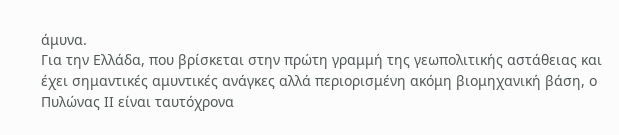άμυνα.
Για την Ελλάδα, που βρίσκεται στην πρώτη γραμμή της γεωπολιτικής αστάθειας και έχει σημαντικές αμυντικές ανάγκες αλλά περιορισμένη ακόμη βιομηχανική βάση, ο Πυλώνας ΙΙ είναι ταυτόχρονα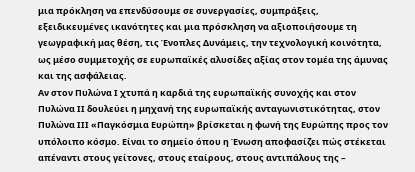μια πρόκληση να επενδύσουμε σε συνεργασίες, συμπράξεις, εξειδικευμένες ικανότητες και μια πρόσκληση να αξιοποιήσουμε τη γεωγραφική μας θέση, τις Ένοπλες Δυνάμεις, την τεχνολογική κοινότητα, ως μέσο συμμετοχής σε ευρωπαϊκές αλυσίδες αξίας στον τομέα της άμυνας και της ασφάλειας.
Αν στον Πυλώνα Ι χτυπά η καρδιά της ευρωπαϊκής συνοχής και στον Πυλώνα ΙΙ δουλεύει η μηχανή της ευρωπαϊκής ανταγωνιστικότητας, στον Πυλώνα ΙΙΙ «Παγκόσμια Ευρώπη» βρίσκεται η φωνή της Ευρώπης προς τον υπόλοιπο κόσμο. Είναι το σημείο όπου η Ένωση αποφασίζει πώς στέκεται απέναντι στους γείτονες, στους εταίρους, στους αντιπάλους της –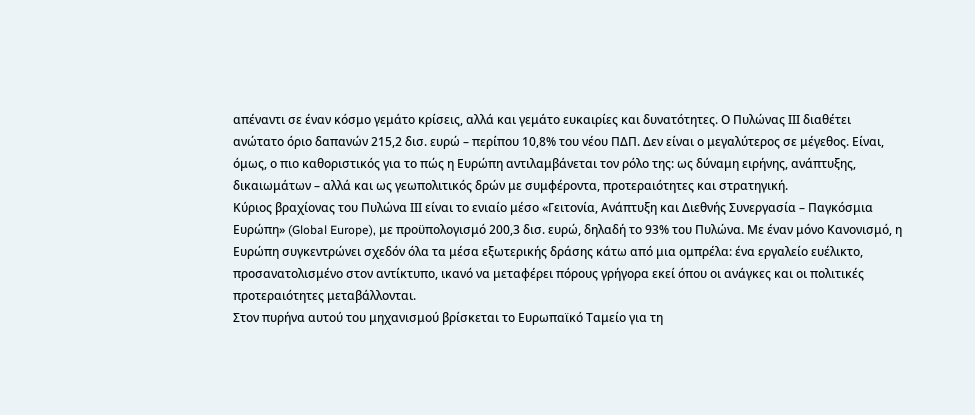απέναντι σε έναν κόσμο γεμάτο κρίσεις, αλλά και γεμάτο ευκαιρίες και δυνατότητες. Ο Πυλώνας ΙΙΙ διαθέτει ανώτατο όριο δαπανών 215,2 δισ. ευρώ – περίπου 10,8% του νέου ΠΔΠ. Δεν είναι ο μεγαλύτερος σε μέγεθος. Είναι, όμως, ο πιο καθοριστικός για το πώς η Ευρώπη αντιλαμβάνεται τον ρόλο της: ως δύναμη ειρήνης, ανάπτυξης, δικαιωμάτων – αλλά και ως γεωπολιτικός δρών με συμφέροντα, προτεραιότητες και στρατηγική.
Κύριος βραχίονας του Πυλώνα ΙΙΙ είναι το ενιαίο μέσο «Γειτονία, Ανάπτυξη και Διεθνής Συνεργασία – Παγκόσμια Ευρώπη» (Global Europe), με προϋπολογισμό 200,3 δισ. ευρώ, δηλαδή το 93% του Πυλώνα. Με έναν μόνο Κανονισμό, η Ευρώπη συγκεντρώνει σχεδόν όλα τα μέσα εξωτερικής δράσης κάτω από μια ομπρέλα: ένα εργαλείο ευέλικτο, προσανατολισμένο στον αντίκτυπο, ικανό να μεταφέρει πόρους γρήγορα εκεί όπου οι ανάγκες και οι πολιτικές προτεραιότητες μεταβάλλονται.
Στον πυρήνα αυτού του μηχανισμού βρίσκεται το Ευρωπαϊκό Ταμείο για τη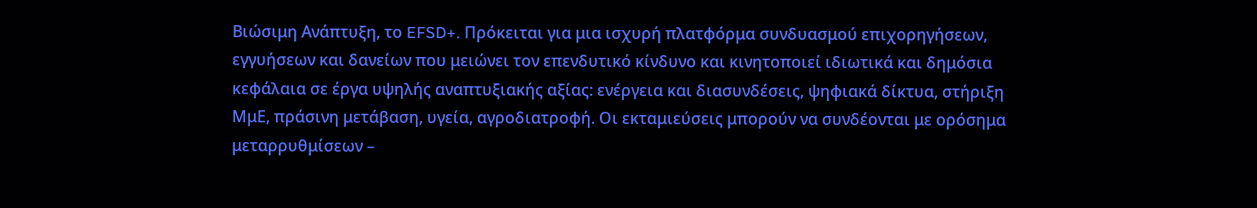Βιώσιμη Ανάπτυξη, το EFSD+. Πρόκειται για μια ισχυρή πλατφόρμα συνδυασμού επιχορηγήσεων, εγγυήσεων και δανείων που μειώνει τον επενδυτικό κίνδυνο και κινητοποιεί ιδιωτικά και δημόσια κεφάλαια σε έργα υψηλής αναπτυξιακής αξίας: ενέργεια και διασυνδέσεις, ψηφιακά δίκτυα, στήριξη ΜμΕ, πράσινη μετάβαση, υγεία, αγροδιατροφή. Οι εκταμιεύσεις μπορούν να συνδέονται με ορόσημα μεταρρυθμίσεων –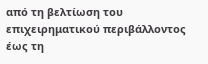από τη βελτίωση του επιχειρηματικού περιβάλλοντος έως τη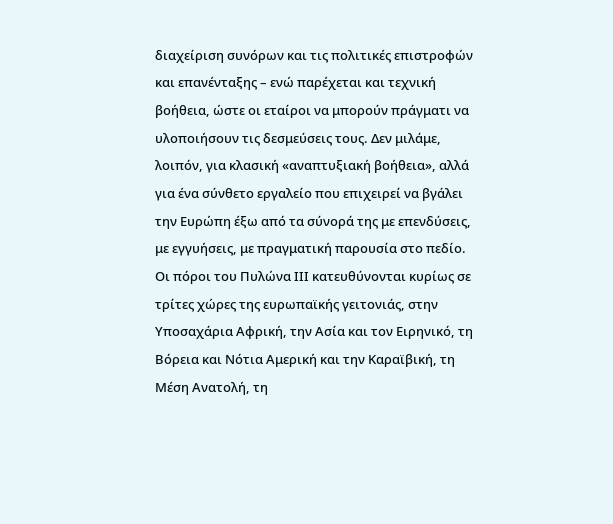διαχείριση συνόρων και τις πολιτικές επιστροφών και επανένταξης – ενώ παρέχεται και τεχνική βοήθεια, ώστε οι εταίροι να μπορούν πράγματι να υλοποιήσουν τις δεσμεύσεις τους. Δεν μιλάμε, λοιπόν, για κλασική «αναπτυξιακή βοήθεια», αλλά για ένα σύνθετο εργαλείο που επιχειρεί να βγάλει την Ευρώπη έξω από τα σύνορά της με επενδύσεις, με εγγυήσεις, με πραγματική παρουσία στο πεδίο.
Οι πόροι του Πυλώνα ΙΙΙ κατευθύνονται κυρίως σε τρίτες χώρες της ευρωπαϊκής γειτονιάς, στην Υποσαχάρια Αφρική, την Ασία και τον Ειρηνικό, τη Βόρεια και Νότια Αμερική και την Καραϊβική, τη Μέση Ανατολή, τη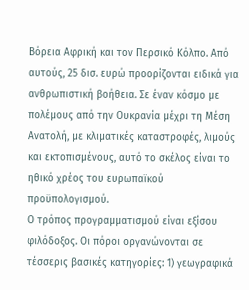Βόρεια Αφρική και τον Περσικό Κόλπο. Από αυτούς, 25 δισ. ευρώ προορίζονται ειδικά για ανθρωπιστική βοήθεια. Σε έναν κόσμο με πολέμους από την Ουκρανία μέχρι τη Μέση Ανατολή, με κλιματικές καταστροφές, λιμούς και εκτοπισμένους, αυτό το σκέλος είναι το ηθικό χρέος του ευρωπαϊκού προϋπολογισμού.
Ο τρόπος προγραμματισμού είναι εξίσου φιλόδοξος. Οι πόροι οργανώνονται σε τέσσερις βασικές κατηγορίες: 1) γεωγραφικά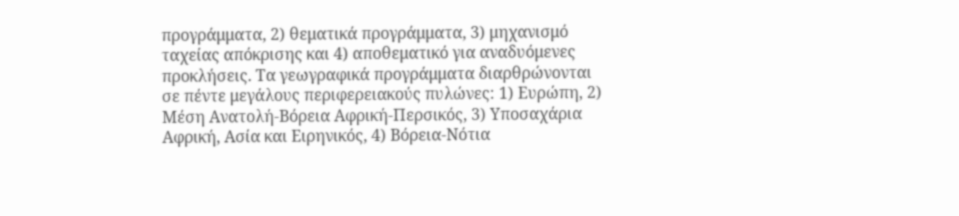προγράμματα, 2) θεματικά προγράμματα, 3) μηχανισμό ταχείας απόκρισης και 4) αποθεματικό για αναδυόμενες προκλήσεις. Τα γεωγραφικά προγράμματα διαρθρώνονται σε πέντε μεγάλους περιφερειακούς πυλώνες: 1) Ευρώπη, 2) Μέση Ανατολή-Βόρεια Αφρική-Περσικός, 3) Υποσαχάρια Αφρική, Ασία και Ειρηνικός, 4) Βόρεια-Νότια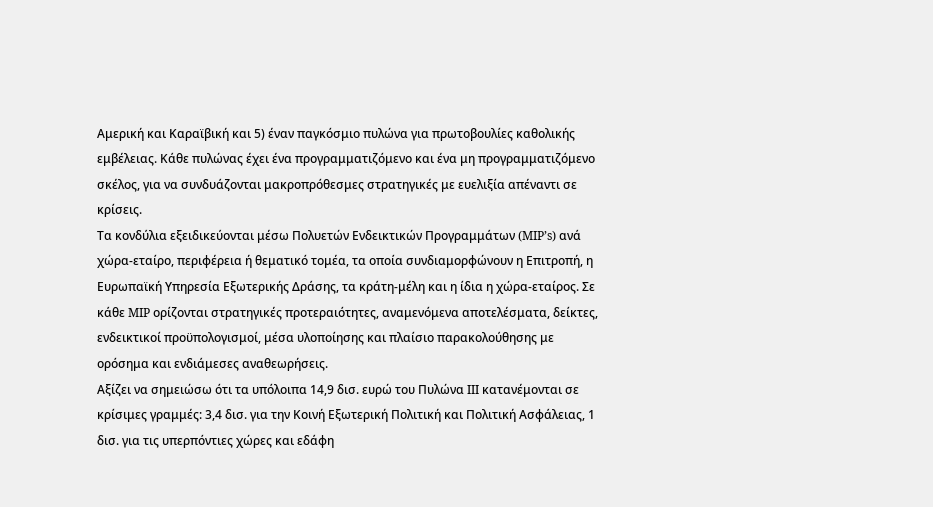Αμερική και Καραϊβική και 5) έναν παγκόσμιο πυλώνα για πρωτοβουλίες καθολικής εμβέλειας. Κάθε πυλώνας έχει ένα προγραμματιζόμενο και ένα μη προγραμματιζόμενο σκέλος, για να συνδυάζονται μακροπρόθεσμες στρατηγικές με ευελιξία απέναντι σε κρίσεις.
Τα κονδύλια εξειδικεύονται μέσω Πολυετών Ενδεικτικών Προγραμμάτων (MIP’s) ανά χώρα-εταίρο, περιφέρεια ή θεματικό τομέα, τα οποία συνδιαμορφώνουν η Επιτροπή, η Ευρωπαϊκή Υπηρεσία Εξωτερικής Δράσης, τα κράτη-μέλη και η ίδια η χώρα-εταίρος. Σε κάθε MIP ορίζονται στρατηγικές προτεραιότητες, αναμενόμενα αποτελέσματα, δείκτες, ενδεικτικοί προϋπολογισμοί, μέσα υλοποίησης και πλαίσιο παρακολούθησης με ορόσημα και ενδιάμεσες αναθεωρήσεις.
Αξίζει να σημειώσω ότι τα υπόλοιπα 14,9 δισ. ευρώ του Πυλώνα ΙΙΙ κατανέμονται σε κρίσιμες γραμμές: 3,4 δισ. για την Κοινή Εξωτερική Πολιτική και Πολιτική Ασφάλειας, 1 δισ. για τις υπερπόντιες χώρες και εδάφη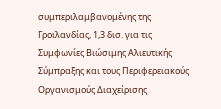συμπεριλαμβανομένης της Γροιλανδίας, 1,3 δισ. για τις Συμφωνίες Βιώσιμης Αλιευτικής Σύμπραξης και τους Περιφερειακούς Οργανισμούς Διαχείρισης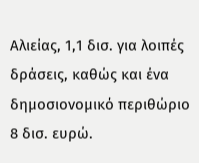Αλιείας, 1,1 δισ. για λοιπές δράσεις, καθώς και ένα δημοσιονομικό περιθώριο 8 δισ. ευρώ.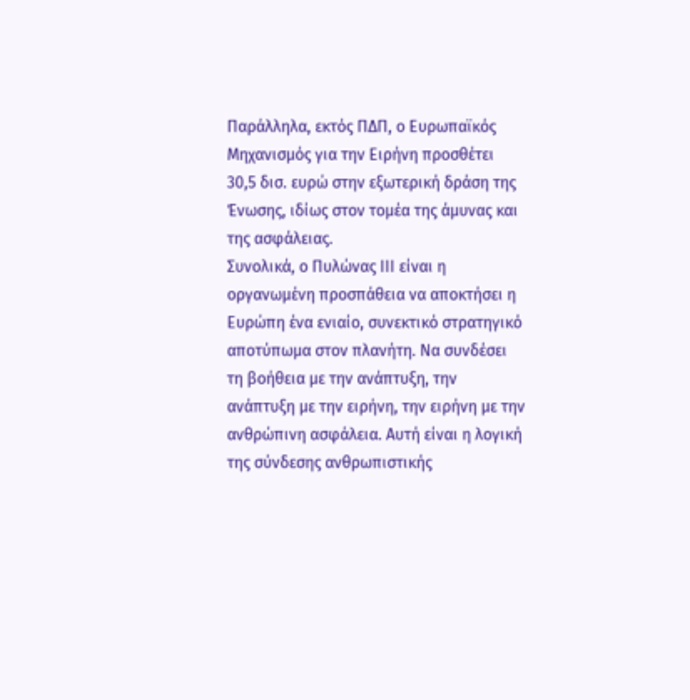Παράλληλα, εκτός ΠΔΠ, ο Ευρωπαϊκός Μηχανισμός για την Ειρήνη προσθέτει 30,5 δισ. ευρώ στην εξωτερική δράση της Ένωσης, ιδίως στον τομέα της άμυνας και της ασφάλειας.
Συνολικά, ο Πυλώνας ΙΙΙ είναι η οργανωμένη προσπάθεια να αποκτήσει η Ευρώπη ένα ενιαίο, συνεκτικό στρατηγικό αποτύπωμα στον πλανήτη. Να συνδέσει τη βοήθεια με την ανάπτυξη, την ανάπτυξη με την ειρήνη, την ειρήνη με την ανθρώπινη ασφάλεια. Αυτή είναι η λογική της σύνδεσης ανθρωπιστικής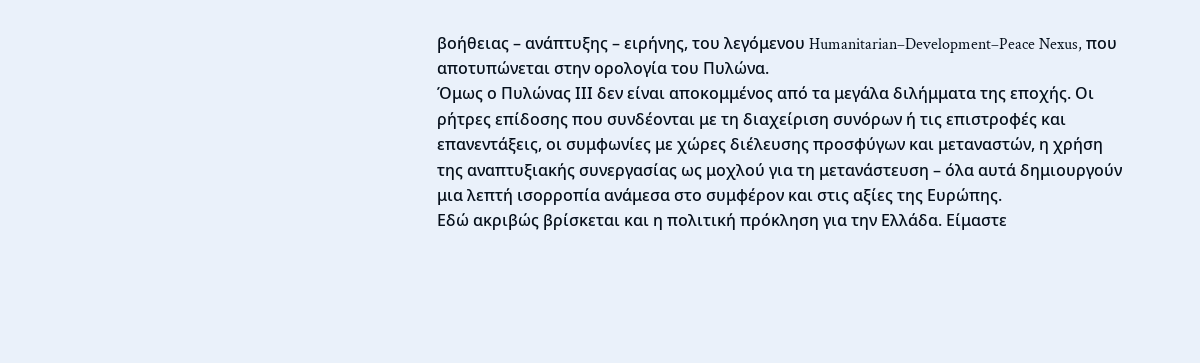βοήθειας – ανάπτυξης – ειρήνης, του λεγόμενου Humanitarian–Development–Peace Nexus, που αποτυπώνεται στην ορολογία του Πυλώνα.
Όμως ο Πυλώνας ΙΙΙ δεν είναι αποκομμένος από τα μεγάλα διλήμματα της εποχής. Οι ρήτρες επίδοσης που συνδέονται με τη διαχείριση συνόρων ή τις επιστροφές και επανεντάξεις, οι συμφωνίες με χώρες διέλευσης προσφύγων και μεταναστών, η χρήση της αναπτυξιακής συνεργασίας ως μοχλού για τη μετανάστευση – όλα αυτά δημιουργούν μια λεπτή ισορροπία ανάμεσα στο συμφέρον και στις αξίες της Ευρώπης.
Εδώ ακριβώς βρίσκεται και η πολιτική πρόκληση για την Ελλάδα. Είμαστε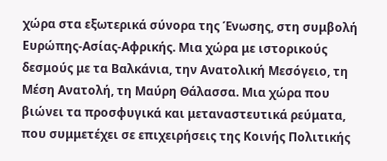χώρα στα εξωτερικά σύνορα της Ένωσης, στη συμβολή Ευρώπης-Ασίας-Αφρικής. Μια χώρα με ιστορικούς δεσμούς με τα Βαλκάνια, την Ανατολική Μεσόγειο, τη Μέση Ανατολή, τη Μαύρη Θάλασσα. Μια χώρα που βιώνει τα προσφυγικά και μεταναστευτικά ρεύματα, που συμμετέχει σε επιχειρήσεις της Κοινής Πολιτικής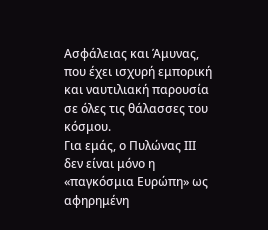Ασφάλειας και Άμυνας, που έχει ισχυρή εμπορική και ναυτιλιακή παρουσία σε όλες τις θάλασσες του κόσμου.
Για εμάς, ο Πυλώνας ΙΙΙ δεν είναι μόνο η «παγκόσμια Ευρώπη» ως αφηρημένη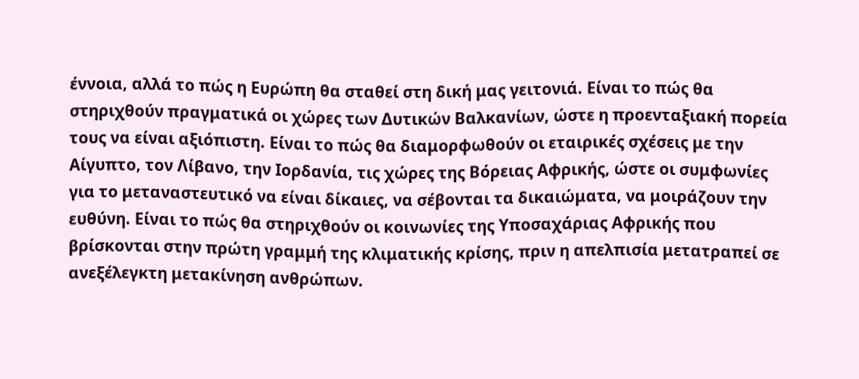έννοια, αλλά το πώς η Ευρώπη θα σταθεί στη δική μας γειτονιά. Είναι το πώς θα στηριχθούν πραγματικά οι χώρες των Δυτικών Βαλκανίων, ώστε η προενταξιακή πορεία τους να είναι αξιόπιστη. Είναι το πώς θα διαμορφωθούν οι εταιρικές σχέσεις με την Αίγυπτο, τον Λίβανο, την Ιορδανία, τις χώρες της Βόρειας Αφρικής, ώστε οι συμφωνίες για το μεταναστευτικό να είναι δίκαιες, να σέβονται τα δικαιώματα, να μοιράζουν την ευθύνη. Είναι το πώς θα στηριχθούν οι κοινωνίες της Υποσαχάριας Αφρικής που βρίσκονται στην πρώτη γραμμή της κλιματικής κρίσης, πριν η απελπισία μετατραπεί σε ανεξέλεγκτη μετακίνηση ανθρώπων.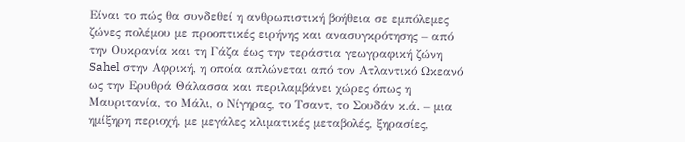Είναι το πώς θα συνδεθεί η ανθρωπιστική βοήθεια σε εμπόλεμες ζώνες πολέμου με προοπτικές ειρήνης και ανασυγκρότησης – από την Ουκρανία και τη Γάζα έως την τεράστια γεωγραφική ζώνη Sahel στην Αφρική, η οποία απλώνεται από τον Ατλαντικό Ωκεανό ως την Ερυθρά Θάλασσα και περιλαμβάνει χώρες όπως η Μαυριτανία, το Μάλι, ο Νίγηρας, το Τσαντ, το Σουδάν κ.ά. – μια ημίξηρη περιοχή, με μεγάλες κλιματικές μεταβολές, ξηρασίες,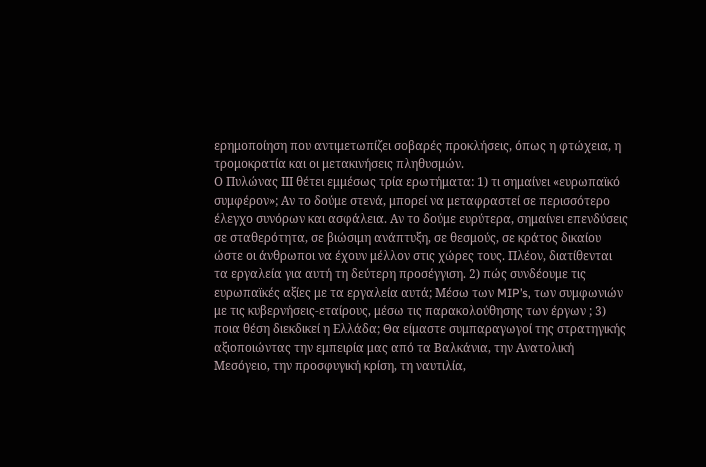ερημοποίηση που αντιμετωπίζει σοβαρές προκλήσεις, όπως η φτώχεια, η τρομοκρατία και οι μετακινήσεις πληθυσμών.
Ο Πυλώνας ΙΙΙ θέτει εμμέσως τρία ερωτήματα: 1) τι σημαίνει «ευρωπαϊκό συμφέρον»; Αν το δούμε στενά, μπορεί να μεταφραστεί σε περισσότερο έλεγχο συνόρων και ασφάλεια. Αν το δούμε ευρύτερα, σημαίνει επενδύσεις σε σταθερότητα, σε βιώσιμη ανάπτυξη, σε θεσμούς, σε κράτος δικαίου ώστε οι άνθρωποι να έχουν μέλλον στις χώρες τους. Πλέον, διατίθενται τα εργαλεία για αυτή τη δεύτερη προσέγγιση. 2) πώς συνδέουμε τις ευρωπαϊκές αξίες με τα εργαλεία αυτά; Μέσω των MIP’s, των συμφωνιών με τις κυβερνήσεις-εταίρους, μέσω τις παρακολούθησης των έργων ; 3) ποια θέση διεκδικεί η Ελλάδα; Θα είμαστε συμπαραγωγοί της στρατηγικής αξιοποιώντας την εμπειρία μας από τα Βαλκάνια, την Ανατολική Μεσόγειο, την προσφυγική κρίση, τη ναυτιλία,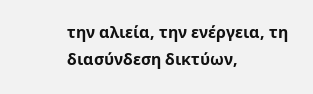την αλιεία, την ενέργεια, τη διασύνδεση δικτύων,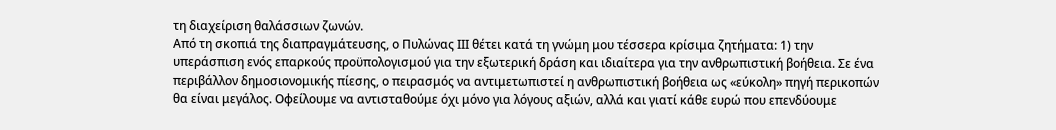τη διαχείριση θαλάσσιων ζωνών.
Από τη σκοπιά της διαπραγμάτευσης, ο Πυλώνας ΙΙΙ θέτει κατά τη γνώμη μου τέσσερα κρίσιμα ζητήματα: 1) την υπεράσπιση ενός επαρκούς προϋπολογισμού για την εξωτερική δράση και ιδιαίτερα για την ανθρωπιστική βοήθεια. Σε ένα περιβάλλον δημοσιονομικής πίεσης, ο πειρασμός να αντιμετωπιστεί η ανθρωπιστική βοήθεια ως «εύκολη» πηγή περικοπών θα είναι μεγάλος. Οφείλουμε να αντισταθούμε όχι μόνο για λόγους αξιών, αλλά και γιατί κάθε ευρώ που επενδύουμε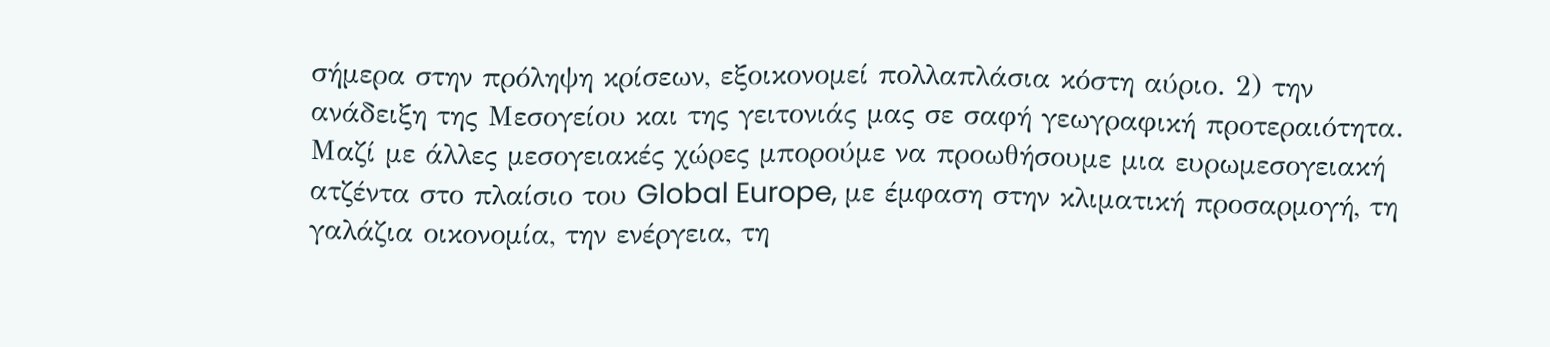σήμερα στην πρόληψη κρίσεων, εξοικονομεί πολλαπλάσια κόστη αύριο. 2) την ανάδειξη της Μεσογείου και της γειτονιάς μας σε σαφή γεωγραφική προτεραιότητα. Μαζί με άλλες μεσογειακές χώρες μπορούμε να προωθήσουμε μια ευρωμεσογειακή ατζέντα στο πλαίσιο του Global Europe, με έμφαση στην κλιματική προσαρμογή, τη γαλάζια οικονομία, την ενέργεια, τη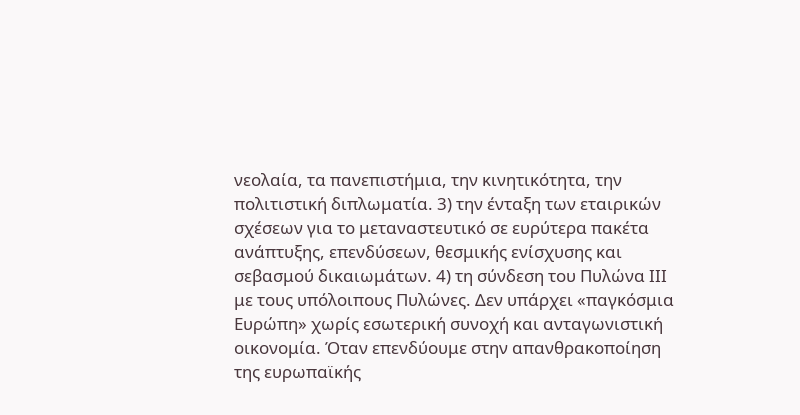νεολαία, τα πανεπιστήμια, την κινητικότητα, την πολιτιστική διπλωματία. 3) την ένταξη των εταιρικών σχέσεων για το μεταναστευτικό σε ευρύτερα πακέτα ανάπτυξης, επενδύσεων, θεσμικής ενίσχυσης και σεβασμού δικαιωμάτων. 4) τη σύνδεση του Πυλώνα ΙΙΙ με τους υπόλοιπους Πυλώνες. Δεν υπάρχει «παγκόσμια Ευρώπη» χωρίς εσωτερική συνοχή και ανταγωνιστική οικονομία. Όταν επενδύουμε στην απανθρακοποίηση της ευρωπαϊκής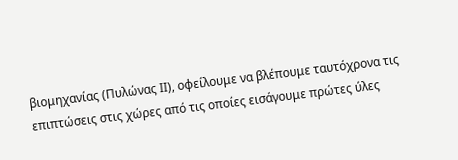βιομηχανίας (Πυλώνας ΙΙ), οφείλουμε να βλέπουμε ταυτόχρονα τις επιπτώσεις στις χώρες από τις οποίες εισάγουμε πρώτες ύλες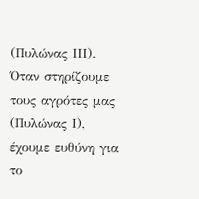(Πυλώνας ΙΙΙ). Όταν στηρίζουμε τους αγρότες μας (Πυλώνας Ι), έχουμε ευθύνη για το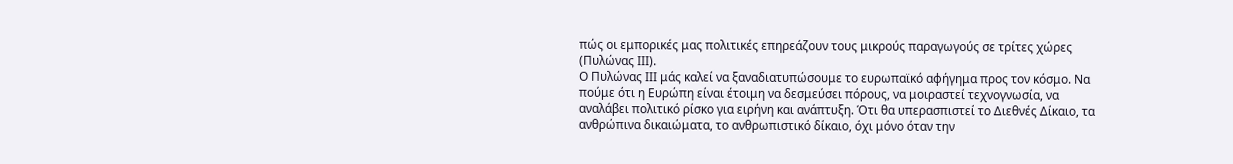πώς οι εμπορικές μας πολιτικές επηρεάζουν τους μικρούς παραγωγούς σε τρίτες χώρες (Πυλώνας ΙΙΙ).
Ο Πυλώνας ΙΙΙ μάς καλεί να ξαναδιατυπώσουμε το ευρωπαϊκό αφήγημα προς τον κόσμο. Να πούμε ότι η Ευρώπη είναι έτοιμη να δεσμεύσει πόρους, να μοιραστεί τεχνογνωσία, να αναλάβει πολιτικό ρίσκο για ειρήνη και ανάπτυξη. Ότι θα υπερασπιστεί το Διεθνές Δίκαιο, τα ανθρώπινα δικαιώματα, το ανθρωπιστικό δίκαιο, όχι μόνο όταν την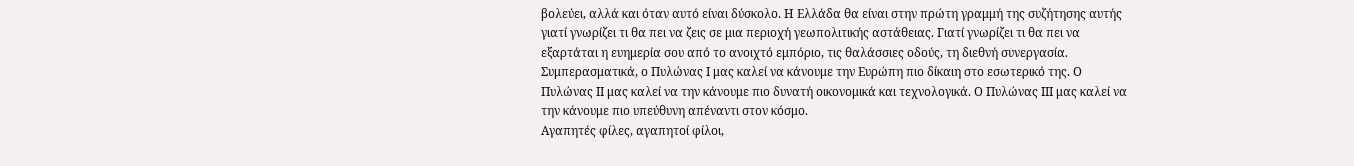βολεύει, αλλά και όταν αυτό είναι δύσκολο. Η Ελλάδα θα είναι στην πρώτη γραμμή της συζήτησης αυτής γιατί γνωρίζει τι θα πει να ζεις σε μια περιοχή γεωπολιτικής αστάθειας. Γιατί γνωρίζει τι θα πει να εξαρτάται η ευημερία σου από το ανοιχτό εμπόριο, τις θαλάσσιες οδούς, τη διεθνή συνεργασία.
Συμπερασματικά, ο Πυλώνας Ι μας καλεί να κάνουμε την Ευρώπη πιο δίκαιη στο εσωτερικό της. Ο Πυλώνας ΙΙ μας καλεί να την κάνουμε πιο δυνατή οικονομικά και τεχνολογικά. Ο Πυλώνας ΙΙΙ μας καλεί να την κάνουμε πιο υπεύθυνη απέναντι στον κόσμο.
Αγαπητές φίλες, αγαπητοί φίλοι,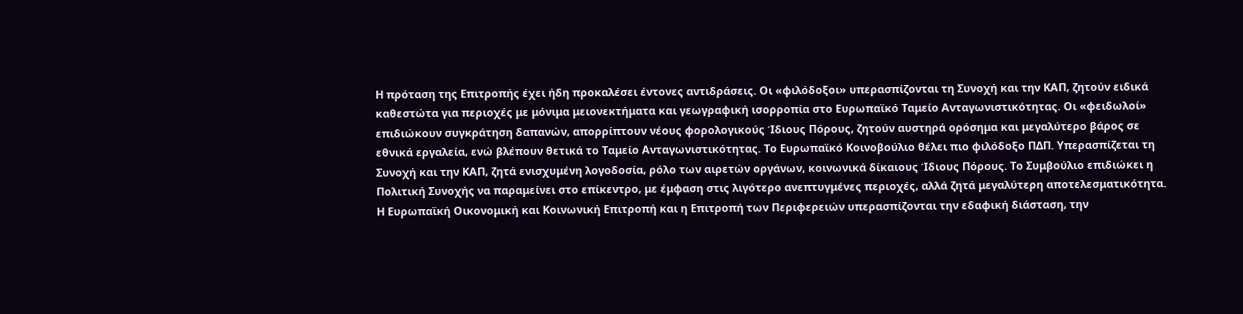Η πρόταση της Επιτροπής έχει ήδη προκαλέσει έντονες αντιδράσεις. Οι «φιλόδοξοι» υπερασπίζονται τη Συνοχή και την ΚΑΠ, ζητούν ειδικά καθεστώτα για περιοχές με μόνιμα μειονεκτήματα και γεωγραφική ισορροπία στο Ευρωπαϊκό Ταμείο Ανταγωνιστικότητας. Οι «φειδωλοί» επιδιώκουν συγκράτηση δαπανών, απορρίπτουν νέους φορολογικούς Ίδιους Πόρους, ζητούν αυστηρά ορόσημα και μεγαλύτερο βάρος σε εθνικά εργαλεία, ενώ βλέπουν θετικά το Ταμείο Ανταγωνιστικότητας. Το Ευρωπαϊκό Κοινοβούλιο θέλει πιο φιλόδοξο ΠΔΠ. Υπερασπίζεται τη Συνοχή και την ΚΑΠ, ζητά ενισχυμένη λογοδοσία, ρόλο των αιρετών οργάνων, κοινωνικά δίκαιους Ίδιους Πόρους. Το Συμβούλιο επιδιώκει η Πολιτική Συνοχής να παραμείνει στο επίκεντρο, με έμφαση στις λιγότερο ανεπτυγμένες περιοχές, αλλά ζητά μεγαλύτερη αποτελεσματικότητα. Η Ευρωπαϊκή Οικονομική και Κοινωνική Επιτροπή και η Επιτροπή των Περιφερειών υπερασπίζονται την εδαφική διάσταση, την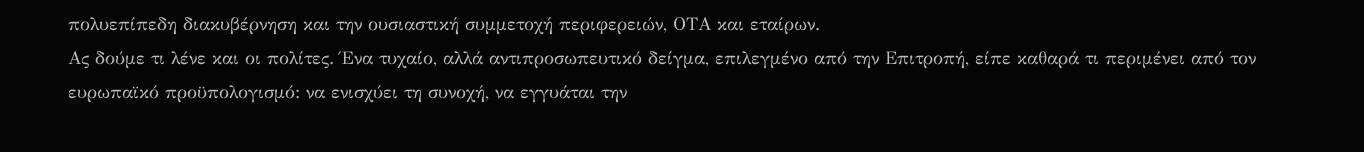πολυεπίπεδη διακυβέρνηση και την ουσιαστική συμμετοχή περιφερειών, ΟΤΑ και εταίρων.
Ας δούμε τι λένε και οι πολίτες. Ένα τυχαίο, αλλά αντιπροσωπευτικό δείγμα, επιλεγμένο από την Επιτροπή, είπε καθαρά τι περιμένει από τον ευρωπαϊκό προϋπολογισμό: να ενισχύει τη συνοχή, να εγγυάται την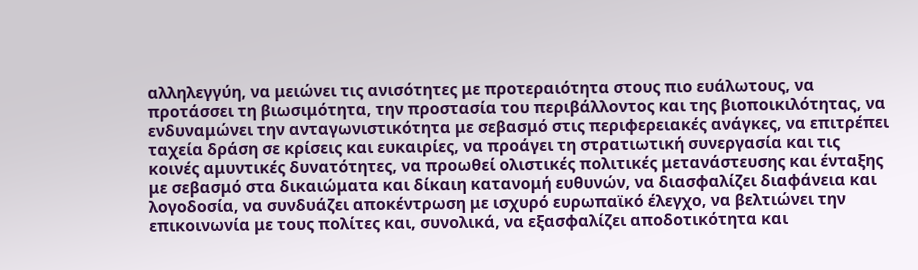αλληλεγγύη, να μειώνει τις ανισότητες με προτεραιότητα στους πιο ευάλωτους, να προτάσσει τη βιωσιμότητα, την προστασία του περιβάλλοντος και της βιοποικιλότητας, να ενδυναμώνει την ανταγωνιστικότητα με σεβασμό στις περιφερειακές ανάγκες, να επιτρέπει ταχεία δράση σε κρίσεις και ευκαιρίες, να προάγει τη στρατιωτική συνεργασία και τις κοινές αμυντικές δυνατότητες, να προωθεί ολιστικές πολιτικές μετανάστευσης και ένταξης με σεβασμό στα δικαιώματα και δίκαιη κατανομή ευθυνών, να διασφαλίζει διαφάνεια και λογοδοσία, να συνδυάζει αποκέντρωση με ισχυρό ευρωπαϊκό έλεγχο, να βελτιώνει την επικοινωνία με τους πολίτες και, συνολικά, να εξασφαλίζει αποδοτικότητα και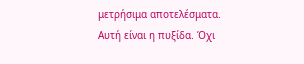μετρήσιμα αποτελέσματα. Αυτή είναι η πυξίδα. Όχι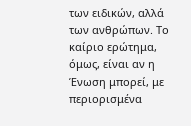των ειδικών, αλλά των ανθρώπων. Το καίριο ερώτημα, όμως, είναι αν η Ένωση μπορεί, με περιορισμένα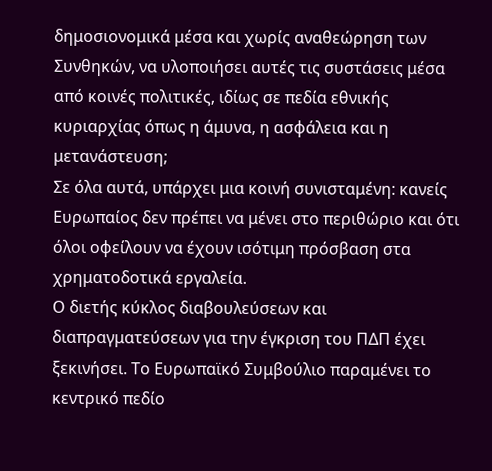δημοσιονομικά μέσα και χωρίς αναθεώρηση των Συνθηκών, να υλοποιήσει αυτές τις συστάσεις μέσα από κοινές πολιτικές, ιδίως σε πεδία εθνικής κυριαρχίας όπως η άμυνα, η ασφάλεια και η μετανάστευση;
Σε όλα αυτά, υπάρχει μια κοινή συνισταμένη: κανείς Ευρωπαίος δεν πρέπει να μένει στο περιθώριο και ότι όλοι οφείλουν να έχουν ισότιμη πρόσβαση στα χρηματοδοτικά εργαλεία.
Ο διετής κύκλος διαβουλεύσεων και διαπραγματεύσεων για την έγκριση του ΠΔΠ έχει ξεκινήσει. Το Ευρωπαϊκό Συμβούλιο παραμένει το κεντρικό πεδίο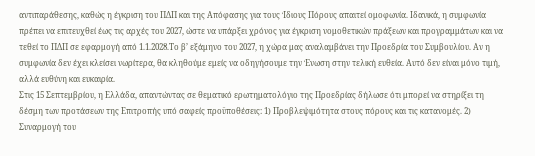αντιπαράθεσης, καθώς η έγκριση του ΠΔΠ και της Απόφασης για τους Ίδιους Πόρους απαιτεί ομοφωνία. Ιδανικά, η συμφωνία πρέπει να επιτευχθεί έως τις αρχές του 2027, ώστε να υπάρξει χρόνος για έγκριση νομοθετικών πράξεων και προγραμμάτων και να τεθεί το ΠΔΠ σε εφαρμογή από 1.1.2028.Το β’ εξάμηνο του 2027, η χώρα μας αναλαμβάνει την Προεδρία του Συμβουλίου. Αν η συμφωνία δεν έχει κλείσει νωρίτερα, θα κληθούμε εμείς να οδηγήσουμε την Ένωση στην τελική ευθεία. Αυτό δεν είναι μόνο τιμή, αλλά ευθύνη και ευκαιρία.
Στις 15 Σεπτεμβρίου, η Ελλάδα, απαντώντας σε θεματικό ερωτηματολόγιο της Προεδρίας δήλωσε ότι μπορεί να στηρίξει τη δέσμη των προτάσεων της Επιτροπής υπό σαφείς προϋποθέσεις: 1) Προβλεψιμότητα στους πόρους και τις κατανομές. 2) Συναρμογή του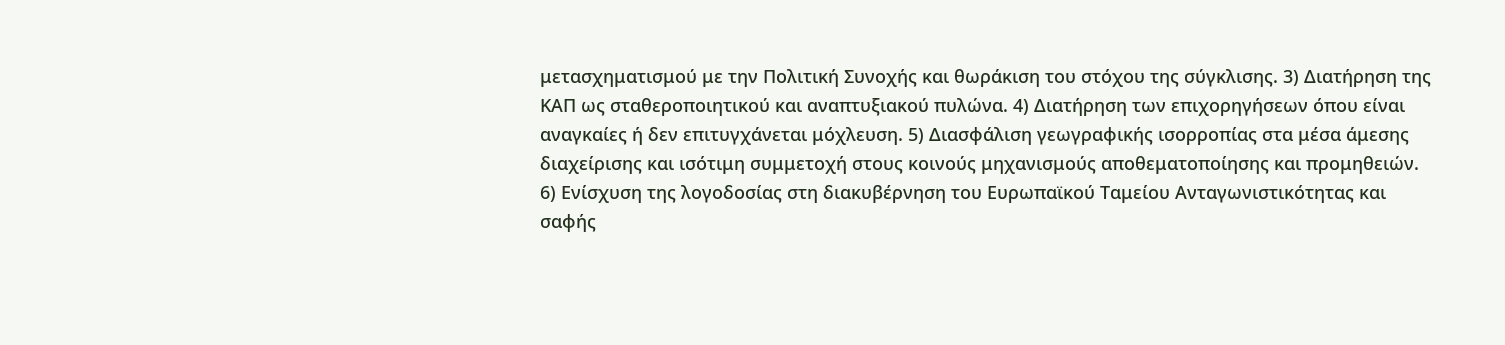μετασχηματισμού με την Πολιτική Συνοχής και θωράκιση του στόχου της σύγκλισης. 3) Διατήρηση της ΚΑΠ ως σταθεροποιητικού και αναπτυξιακού πυλώνα. 4) Διατήρηση των επιχορηγήσεων όπου είναι αναγκαίες ή δεν επιτυγχάνεται μόχλευση. 5) Διασφάλιση γεωγραφικής ισορροπίας στα μέσα άμεσης διαχείρισης και ισότιμη συμμετοχή στους κοινούς μηχανισμούς αποθεματοποίησης και προμηθειών. 6) Ενίσχυση της λογοδοσίας στη διακυβέρνηση του Ευρωπαϊκού Ταμείου Ανταγωνιστικότητας και σαφής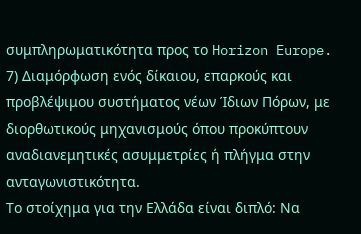συμπληρωματικότητα προς το Horizon Europe. 7) Διαμόρφωση ενός δίκαιου, επαρκούς και προβλέψιμου συστήματος νέων Ίδιων Πόρων, με διορθωτικούς μηχανισμούς όπου προκύπτουν αναδιανεμητικές ασυμμετρίες ή πλήγμα στην ανταγωνιστικότητα.
Το στοίχημα για την Ελλάδα είναι διπλό: Να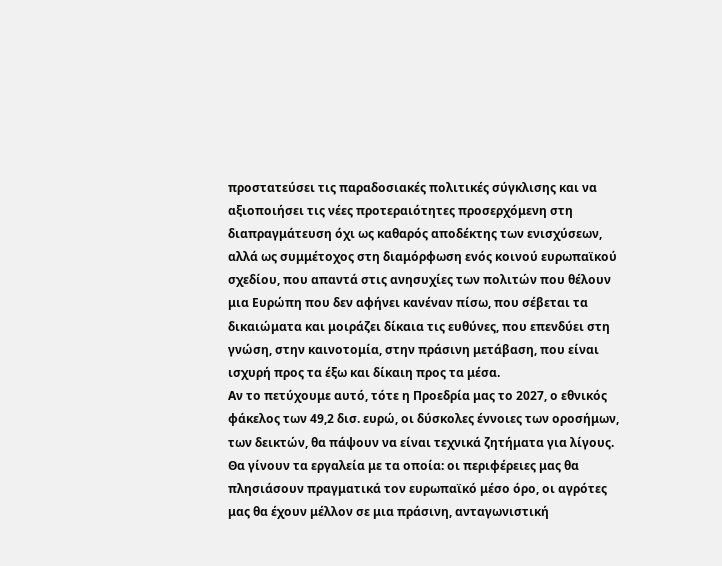προστατεύσει τις παραδοσιακές πολιτικές σύγκλισης και να αξιοποιήσει τις νέες προτεραιότητες προσερχόμενη στη διαπραγμάτευση όχι ως καθαρός αποδέκτης των ενισχύσεων, αλλά ως συμμέτοχος στη διαμόρφωση ενός κοινού ευρωπαϊκού σχεδίου, που απαντά στις ανησυχίες των πολιτών που θέλουν μια Ευρώπη που δεν αφήνει κανέναν πίσω, που σέβεται τα δικαιώματα και μοιράζει δίκαια τις ευθύνες, που επενδύει στη γνώση, στην καινοτομία, στην πράσινη μετάβαση, που είναι ισχυρή προς τα έξω και δίκαιη προς τα μέσα.
Αν το πετύχουμε αυτό, τότε η Προεδρία μας το 2027, ο εθνικός φάκελος των 49,2 δισ. ευρώ, οι δύσκολες έννοιες των οροσήμων, των δεικτών, θα πάψουν να είναι τεχνικά ζητήματα για λίγους. Θα γίνουν τα εργαλεία με τα οποία: οι περιφέρειες μας θα πλησιάσουν πραγματικά τον ευρωπαϊκό μέσο όρο, οι αγρότες μας θα έχουν μέλλον σε μια πράσινη, ανταγωνιστική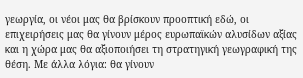γεωργία, οι νέοι μας θα βρίσκουν προοπτική εδώ, οι επιχειρήσεις μας θα γίνουν μέρος ευρωπαϊκών αλυσίδων αξίας και η χώρα μας θα αξιοποιήσει τη στρατηγική γεωγραφική της θέση. Με άλλα λόγια: θα γίνουν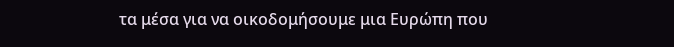τα μέσα για να οικοδομήσουμε μια Ευρώπη που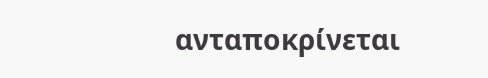ανταποκρίνεται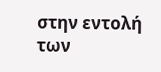στην εντολή των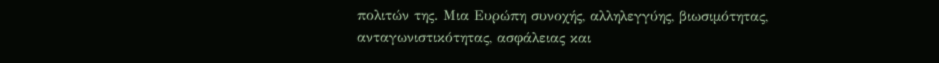πολιτών της. Μια Ευρώπη συνοχής, αλληλεγγύης, βιωσιμότητας, ανταγωνιστικότητας, ασφάλειας και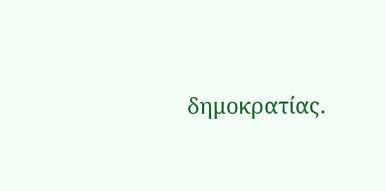δημοκρατίας.